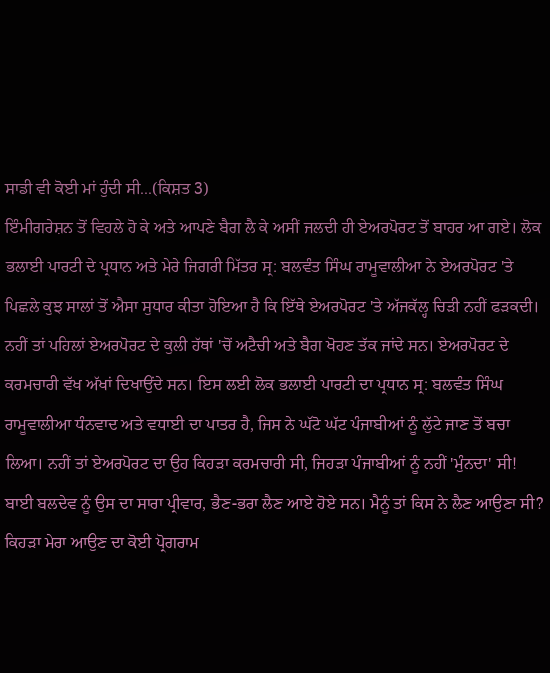ਸਾਡੀ ਵੀ ਕੋਈ ਮਾਂ ਹੁੰਦੀ ਸੀ...(ਕਿਸ਼ਤ 3)
ਇੰਮੀਗਰੇਸ਼ਨ ਤੋਂ ਵਿਹਲੇ ਹੋ ਕੇ ਅਤੇ ਆਪਣੇ ਬੈਗ ਲੈ ਕੇ ਅਸੀਂ ਜਲਦੀ ਹੀ ਏਅਰਪੋਰਟ ਤੋਂ ਬਾਹਰ ਆ ਗਏ। ਲੋਕ ਭਲਾਈ ਪਾਰਟੀ ਦੇ ਪ੍ਰਧਾਨ ਅਤੇ ਮੇਰੇ ਜਿਗਰੀ ਮਿੱਤਰ ਸ੍ਰ: ਬਲਵੰਤ ਸਿੰਘ ਰਾਮੂਵਾਲੀਆ ਨੇ ਏਅਰਪੋਰਟ 'ਤੇ ਪਿਛਲੇ ਕੁਝ ਸਾਲਾਂ ਤੋਂ ਐਸਾ ਸੁਧਾਰ ਕੀਤਾ ਹੋਇਆ ਹੈ ਕਿ ਇੱਥੇ ਏਅਰਪੋਰਟ 'ਤੇ ਅੱਜਕੱਲ੍ਹ ਚਿੜੀ ਨਹੀਂ ਫੜਕਦੀ। ਨਹੀਂ ਤਾਂ ਪਹਿਲਾਂ ਏਅਰਪੋਰਟ ਦੇ ਕੁਲੀ ਹੱਥਾਂ 'ਚੋਂ ਅਟੈਚੀ ਅਤੇ ਬੈਗ ਖੋਹਣ ਤੱਕ ਜਾਂਦੇ ਸਨ। ਏਅਰਪੋਰਟ ਦੇ ਕਰਮਚਾਰੀ ਵੱਖ ਅੱਖਾਂ ਦਿਖਾਉਂਦੇ ਸਨ। ਇਸ ਲਈ ਲੋਕ ਭਲਾਈ ਪਾਰਟੀ ਦਾ ਪ੍ਰਧਾਨ ਸ੍ਰ: ਬਲਵੰਤ ਸਿੰਘ ਰਾਮੂਵਾਲੀਆ ਧੰਨਵਾਦ ਅਤੇ ਵਧਾਈ ਦਾ ਪਾਤਰ ਹੈ, ਜਿਸ ਨੇ ਘੱਟੋ ਘੱਟ ਪੰਜਾਬੀਆਂ ਨੂੰ ਲੁੱਟੇ ਜਾਣ ਤੋਂ ਬਚਾ ਲਿਆ। ਨਹੀਂ ਤਾਂ ਏਅਰਪੋਰਟ ਦਾ ਉਹ ਕਿਹੜਾ ਕਰਮਚਾਰੀ ਸੀ, ਜਿਹੜਾ ਪੰਜਾਬੀਆਂ ਨੂੰ ਨਹੀਂ 'ਮੁੰਨਦਾ' ਸੀ!
ਬਾਈ ਬਲਦੇਵ ਨੂੰ ਉਸ ਦਾ ਸਾਰਾ ਪ੍ਰੀਵਾਰ, ਭੈਣ-ਭਰਾ ਲੈਣ ਆਏ ਹੋਏ ਸਨ। ਮੈਨੂੰ ਤਾਂ ਕਿਸ ਨੇ ਲੈਣ ਆਉਣਾ ਸੀ? ਕਿਹੜਾ ਮੇਰਾ ਆਉਣ ਦਾ ਕੋਈ ਪ੍ਰੋਗਰਾਮ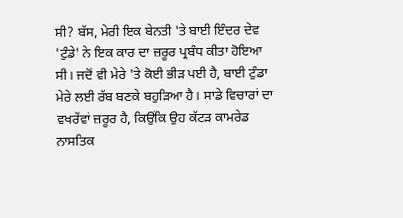ਸੀ? ਬੱਸ, ਮੇਰੀ ਇਕ ਬੇਨਤੀ 'ਤੇ ਬਾਈ ਇੰਦਰ ਦੇਵ 'ਟੁੰਡੇ' ਨੇ ਇਕ ਕਾਰ ਦਾ ਜ਼ਰੂਰ ਪ੍ਰਬੰਧ ਕੀਤਾ ਹੋਇਆ ਸੀ। ਜਦੋਂ ਵੀ ਮੇਰੇ 'ਤੇ ਕੋਈ ਭੀੜ ਪਈ ਹੈ, ਬਾਈ ਟੁੰਡਾ ਮੇਰੇ ਲਈ ਰੱਬ ਬਣਕੇ ਬਹੁੜਿਆ ਹੈ। ਸਾਡੇ ਵਿਚਾਰਾਂ ਦਾ ਵਖਰੇਂਵਾਂ ਜ਼ਰੂਰ ਹੈ, ਕਿਉਂਕਿ ਉਹ ਕੱਟੜ ਕਾਮਰੇਡ ਨਾਸਤਿਕ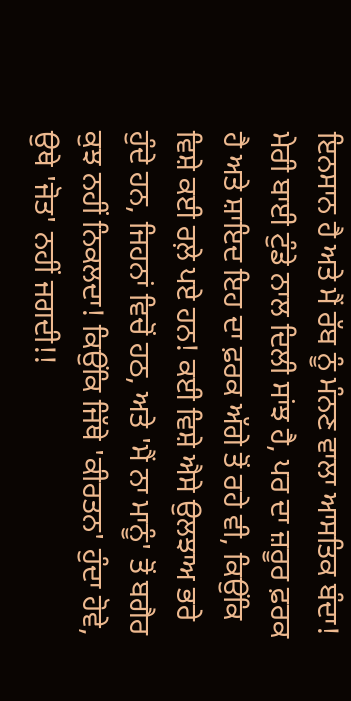ਇਨਸਾਨ ਹੈ ਅਤੇ ਮੈਂ ਰੱਬ ਨੂੰ ਮੰਨਣ ਵਾਲਾ ਆਸਤਿਕ ਬੰਦਾ! ਮੇਰੀ ਬਾਈ ਟੁੰਡੇ ਨਾਲ ਦਿਲੀ ਸਾਂਝ ਹੈ, ਪਰ ਦਾ ਜ਼ਰੂਰ ਫ਼ਰਕ ਹੈ ਅਤੇ ਸ਼ਾਇਦ ਇਹ ਦਾ ਫ਼ਰਕ ਅੱਗੇ ਤੋਂ ਰਹੇ ਵੀ, ਕਿਉਂਕਿ ਵਿਸ਼ੇ ਕਈ ਰਲ਼ੇ ਪਏ ਹਨ! ਕਈ ਵਿਸ਼ੇ ਐਸੇ ਉਲਝਾਅ ਭਰੇ ਹੁੰਦੇ ਹਨ, ਜਿਹਨਾਂ ਵਿਚੋਂ ਹਠ, ਅਤੇ 'ਮੈਂ ਨਾ ਮਾਨੂੰ' ਤੋਂ ਬਗੈਰ ਕੁਝ ਨਹੀਂ ਨਿਕਲਦਾ! ਕਿਉਂਕਿ ਜਿੱਥੇ 'ਕੀਰਤਨ' ਹੁੰਦਾ ਹੋਵੇ, ਉਥੇ 'ਜੋਤ' ਨਹੀਂ ਜਗਦੀ!!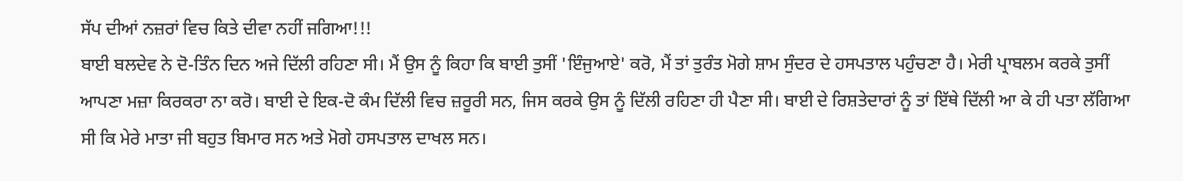ਸੱਪ ਦੀਆਂ ਨਜ਼ਰਾਂ ਵਿਚ ਕਿਤੇ ਦੀਵਾ ਨਹੀਂ ਜਗਿਆ!!!
ਬਾਈ ਬਲਦੇਵ ਨੇ ਦੋ-ਤਿੰਨ ਦਿਨ ਅਜੇ ਦਿੱਲੀ ਰਹਿਣਾ ਸੀ। ਮੈਂ ਉਸ ਨੂੰ ਕਿਹਾ ਕਿ ਬਾਈ ਤੁਸੀਂ 'ਇੰਜੁਆਏ' ਕਰੋ, ਮੈਂ ਤਾਂ ਤੁਰੰਤ ਮੋਗੇ ਸ਼ਾਮ ਸੁੰਦਰ ਦੇ ਹਸਪਤਾਲ ਪਹੁੰਚਣਾ ਹੈ। ਮੇਰੀ ਪ੍ਰਾਬਲਮ ਕਰਕੇ ਤੁਸੀਂ ਆਪਣਾ ਮਜ਼ਾ ਕਿਰਕਰਾ ਨਾ ਕਰੋ। ਬਾਈ ਦੇ ਇਕ-ਦੋ ਕੰਮ ਦਿੱਲੀ ਵਿਚ ਜ਼ਰੂਰੀ ਸਨ, ਜਿਸ ਕਰਕੇ ਉਸ ਨੂੰ ਦਿੱਲੀ ਰਹਿਣਾ ਹੀ ਪੈਣਾ ਸੀ। ਬਾਈ ਦੇ ਰਿਸ਼ਤੇਦਾਰਾਂ ਨੂੰ ਤਾਂ ਇੱਥੇ ਦਿੱਲੀ ਆ ਕੇ ਹੀ ਪਤਾ ਲੱਗਿਆ ਸੀ ਕਿ ਮੇਰੇ ਮਾਤਾ ਜੀ ਬਹੁਤ ਬਿਮਾਰ ਸਨ ਅਤੇ ਮੋਗੇ ਹਸਪਤਾਲ ਦਾਖਲ ਸਨ।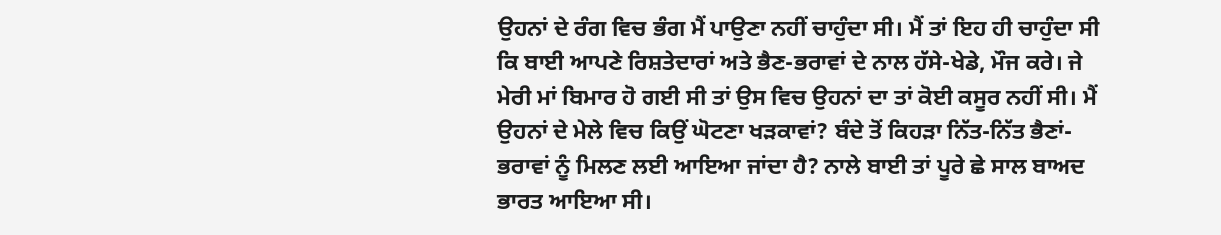ਉਹਨਾਂ ਦੇ ਰੰਗ ਵਿਚ ਭੰਗ ਮੈਂ ਪਾਉਣਾ ਨਹੀਂ ਚਾਹੁੰਦਾ ਸੀ। ਮੈਂ ਤਾਂ ਇਹ ਹੀ ਚਾਹੁੰਦਾ ਸੀ ਕਿ ਬਾਈ ਆਪਣੇ ਰਿਸ਼ਤੇਦਾਰਾਂ ਅਤੇ ਭੈਣ-ਭਰਾਵਾਂ ਦੇ ਨਾਲ ਹੱਸੇ-ਖੇਡੇ, ਮੌਜ ਕਰੇ। ਜੇ ਮੇਰੀ ਮਾਂ ਬਿਮਾਰ ਹੋ ਗਈ ਸੀ ਤਾਂ ਉਸ ਵਿਚ ਉਹਨਾਂ ਦਾ ਤਾਂ ਕੋਈ ਕਸੂਰ ਨਹੀਂ ਸੀ। ਮੈਂ ਉਹਨਾਂ ਦੇ ਮੇਲੇ ਵਿਚ ਕਿਉਂ ਘੋਟਣਾ ਖੜਕਾਵਾਂ? ਬੰਦੇ ਤੋਂ ਕਿਹੜਾ ਨਿੱਤ-ਨਿੱਤ ਭੈਣਾਂ-ਭਰਾਵਾਂ ਨੂੰ ਮਿਲਣ ਲਈ ਆਇਆ ਜਾਂਦਾ ਹੈ? ਨਾਲੇ ਬਾਈ ਤਾਂ ਪੂਰੇ ਛੇ ਸਾਲ ਬਾਅਦ ਭਾਰਤ ਆਇਆ ਸੀ।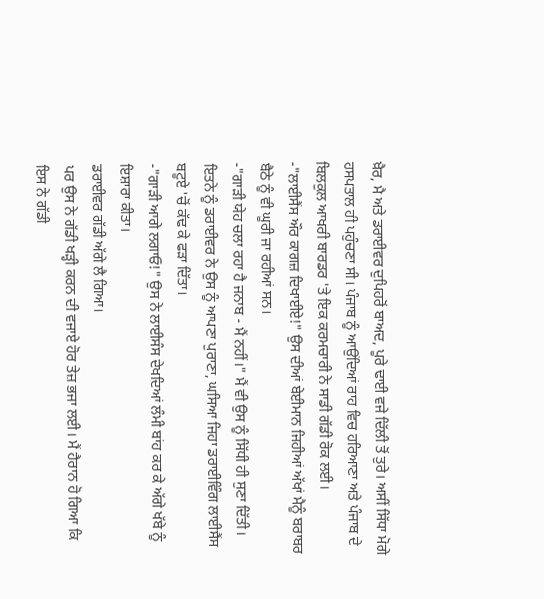ਖ਼ੈਰ, ਮੈ ਅਤੇ ਡਰਾਈਵਰ ਦੁਪਿਹਰੋਂ ਬਾਅਦ, ਪੂਰੇ ਢਾਈ ਵਜੇ ਦਿੱਲੀ ਤੋਂ ਤੁਰੇ। ਅਸੀਂ ਸਿੱਧਾ ਮੋਗੇ ਹਸਪਤਾਲ ਹੀ ਪਹੁੰਚਣਾ ਸੀ। ਪੰਜਾਬ ਨੂੰ ਆਉਂਦਿਆਂ ਰਾਹ ਵਿਚ ਹਰਿਆਣਾ ਅਤੇ ਪੰਜਾਬ ਦੇ ਬਿਲਕੁਲ ਆਖਰੀ ਬਾਰਡਰ 'ਤੇ ਇਕ ਕਰਮਚਾਰੀ ਨੇ ਸਾਡੀ ਗੱਡੀ ਰੋਕ ਲਈ।
-"ਲਾਈਸੈਂਸ ਔਰ ਕਾਗਜ਼ ਦਿਖਾਈਏ!" ਉਸ ਦੀਆਂ ਬੇਈਮਾਨ ਜਿਹੀਆਂ ਅੱਖਾਂ ਮੈਨੂੰ ਬਰਾਬਰ ਬੈਠੇ ਨੂੰ ਵੀ ਘੂਰੀ ਜਾ ਰਹੀਆਂ ਸਨ।
-"ਗਾੜੀ ਯੇਹ ਚਲਾ ਰਹਾ ਹੈ ਜਨਾਬ - ਮੈਂ ਨਹੀਂ।" ਮੈਂ ਵੀ ਉਸ ਨੂੰ ਸਿੱਧੀ ਹੀ ਸੁਣਾ ਦਿੱਤੀ।
ਇਤਨੇ ਨੂੰ ਡਰਾਈਵਰ ਨੇ ਉਸ ਨੂੰ ਆਪਣਾ ਪੁਰਾਣਾ, ਘਸਿਆ ਜਿਹਾ ਡਰਾਈਵਿੰਗ ਲਾਈਸੈਂਸ ਬਟੂਏ 'ਚੋਂ ਕੱਢ ਕੇ ਫੜਾ ਦਿੱਤਾ।
-"ਗਾੜੀ ਆਗੇ ਲਗਾਓ!" ਉਸ ਨੇ ਲਾਈਸੰਸ ਦੇਖਦਿਆਂ ਲੰਮੀ ਬਾਂਹ ਕਰ ਕੇ ਅੱਗੇ ਖੱਬੇ ਨੂੰ ਇਸ਼ਾਰਾ ਕੀਤਾ।
ਡਰਾਈਵਰ ਗੱਡੀ ਅੱਗੇ ਲੈ ਗਿਆ।
ਪਰ ਉਸ ਨੇ ਗੱਡੀ ਖੜ੍ਹੀ ਕਰਨ ਦੀ ਵਜਾਏ ਹੋਰ ਤੇਜ਼ ਭਜਾ ਲਈ। ਮੈਂ ਹੈਰਾਨ ਹੋ ਗਿਆ ਕਿ ਇਸ ਨੇ ਗੱਡੀ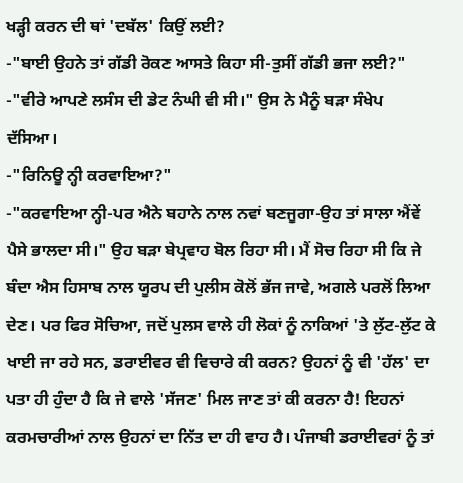ਖੜ੍ਹੀ ਕਰਨ ਦੀ ਥਾਂ 'ਦਬੱਲ' ਕਿਉਂ ਲਈ?
-"ਬਾਈ ਉਹਨੇ ਤਾਂ ਗੱਡੀ ਰੋਕਣ ਆਸਤੇ ਕਿਹਾ ਸੀ-ਤੁਸੀਂ ਗੱਡੀ ਭਜਾ ਲਈ?"
-"ਵੀਰੇ ਆਪਣੇ ਲਸੰਸ ਦੀ ਡੇਟ ਨੰਘੀ ਵੀ ਸੀ।" ਉਸ ਨੇ ਮੈਨੂੰ ਬੜਾ ਸੰਖੇਪ ਦੱਸਿਆ।
-"ਰਿਨਿਊ ਨ੍ਹੀ ਕਰਵਾਇਆ?"
-"ਕਰਵਾਇਆ ਨ੍ਹੀ-ਪਰ ਐਨੇ ਬਹਾਨੇ ਨਾਲ ਨਵਾਂ ਬਣਜੂਗਾ-ਉਹ ਤਾਂ ਸਾਲਾ ਐਂਵੇਂ ਪੈਸੇ ਭਾਲਦਾ ਸੀ।" ਉਹ ਬੜਾ ਬੇਪ੍ਰਵਾਹ ਬੋਲ ਰਿਹਾ ਸੀ। ਮੈਂ ਸੋਚ ਰਿਹਾ ਸੀ ਕਿ ਜੇ ਬੰਦਾ ਐਸ ਹਿਸਾਬ ਨਾਲ ਯੂਰਪ ਦੀ ਪੁਲੀਸ ਕੋਲੋਂ ਭੱਜ ਜਾਵੇ, ਅਗਲੇ ਪਰਲੋਂ ਲਿਆ ਦੇਣ। ਪਰ ਫਿਰ ਸੋਚਿਆ, ਜਦੋਂ ਪੁਲਸ ਵਾਲੇ ਹੀ ਲੋਕਾਂ ਨੂੰ ਨਾਕਿਆਂ 'ਤੇ ਲੁੱਟ-ਲੁੱਟ ਕੇ ਖਾਈ ਜਾ ਰਹੇ ਸਨ, ਡਰਾਈਵਰ ਵੀ ਵਿਚਾਰੇ ਕੀ ਕਰਨ? ਉਹਨਾਂ ਨੂੰ ਵੀ 'ਹੱਲ' ਦਾ ਪਤਾ ਹੀ ਹੁੰਦਾ ਹੈ ਕਿ ਜੇ ਵਾਲੇ 'ਸੱਜਣ' ਮਿਲ ਜਾਣ ਤਾਂ ਕੀ ਕਰਨਾ ਹੈ! ਇਹਨਾਂ ਕਰਮਚਾਰੀਆਂ ਨਾਲ ਉਹਨਾਂ ਦਾ ਨਿੱਤ ਦਾ ਹੀ ਵਾਹ ਹੈ। ਪੰਜਾਬੀ ਡਰਾਈਵਰਾਂ ਨੂੰ ਤਾਂ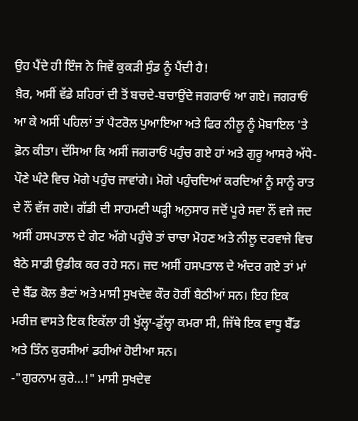ਉਹ ਪੈਂਦੇ ਹੀ ਇੰਜ ਨੇ ਜਿਵੇਂ ਕੁਕੜੀ ਸੁੰਡ ਨੂੰ ਪੈਂਦੀ ਹੈ!
ਖ਼ੈਰ, ਅਸੀਂ ਵੱਡੇ ਸ਼ਹਿਰਾਂ ਦੀ ਤੋਂ ਬਚਦੇ-ਬਚਾਉਂਦੇ ਜਗਰਾਓਂ ਆ ਗਏ। ਜਗਰਾਓਂ ਆ ਕੇ ਅਸੀਂ ਪਹਿਲਾਂ ਤਾਂ ਪੈਟਰੋਲ ਪੁਆਇਆ ਅਤੇ ਫਿਰ ਨੀਲੂ ਨੂੰ ਮੋਬਾਇਲ 'ਤੇ ਫ਼ੋਨ ਕੀਤਾ। ਦੱਸਿਆ ਕਿ ਅਸੀਂ ਜਗਰਾਓਂ ਪਹੁੰਚ ਗਏ ਹਾਂ ਅਤੇ ਗੁਰੂ ਆਸਰੇ ਅੱਧੇ-ਪੌਣੇ ਘੰਟੇ ਵਿਚ ਮੋਗੇ ਪਹੁੰਚ ਜਾਵਾਂਗੇ। ਮੋਗੇ ਪਹੁੰਚਦਿਆਂ ਕਰਦਿਆਂ ਨੂੰ ਸਾਨੂੰ ਰਾਤ ਦੇ ਨੌਂ ਵੱਜ ਗਏ। ਗੱਡੀ ਦੀ ਸਾਹਮਣੀ ਘੜ੍ਹੀ ਅਨੁਸਾਰ ਜਦੋਂ ਪੂਰੇ ਸਵਾ ਨੌਂ ਵਜੇ ਜਦ ਅਸੀਂ ਹਸਪਤਾਲ ਦੇ ਗੇਟ ਅੱਗੇ ਪਹੁੰਚੇ ਤਾਂ ਚਾਚਾ ਮੋਹਣ ਅਤੇ ਨੀਲੂ ਦਰਵਾਜੇ ਵਿਚ ਬੈਠੇ ਸਾਡੀ ਉਡੀਕ ਕਰ ਰਹੇ ਸਨ। ਜਦ ਅਸੀਂ ਹਸਪਤਾਲ ਦੇ ਅੰਦਰ ਗਏ ਤਾਂ ਮਾਂ ਦੇ ਬੈੱਡ ਕੋਲ ਭੈਣਾਂ ਅਤੇ ਮਾਸੀ ਸੁਖਦੇਵ ਕੌਰ ਹੋਰੀਂ ਬੈਠੀਆਂ ਸਨ। ਇਹ ਇਕ ਮਰੀਜ਼ ਵਾਸਤੇ ਇਕ ਇਕੱਲਾ ਹੀ ਖੁੱਲ੍ਹਾ-ਡੁੱਲ੍ਹਾ ਕਮਰਾ ਸੀ, ਜਿੱਥੇ ਇਕ ਵਾਧੂ ਬੈੱਡ ਅਤੇ ਤਿੰਨ ਕੁਰਸੀਆਂ ਡਹੀਆਂ ਹੋਈਆ ਸਨ।
-"ਗੁਰਨਾਮ ਕੁਰੇ…!" ਮਾਸੀ ਸੁਖਦੇਵ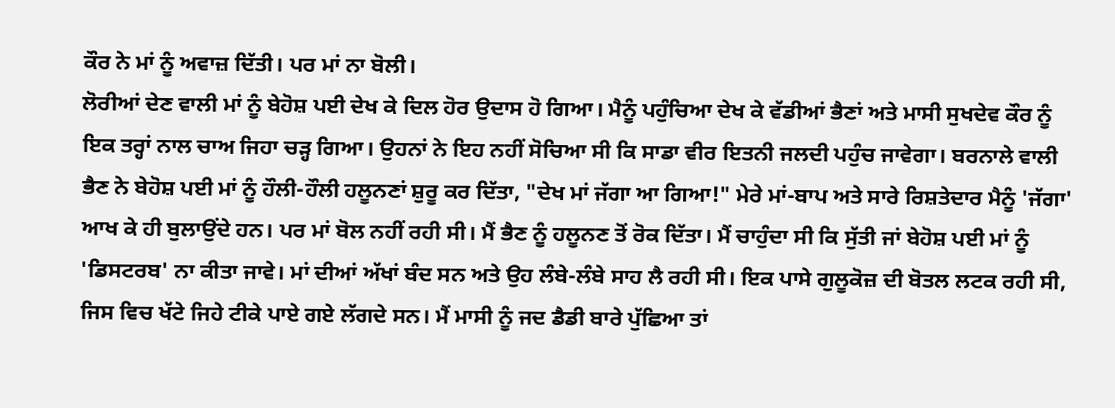ਕੌਰ ਨੇ ਮਾਂ ਨੂੰ ਅਵਾਜ਼ ਦਿੱਤੀ। ਪਰ ਮਾਂ ਨਾ ਬੋਲੀ।
ਲੋਰੀਆਂ ਦੇਣ ਵਾਲੀ ਮਾਂ ਨੂੰ ਬੇਹੋਸ਼ ਪਈ ਦੇਖ ਕੇ ਦਿਲ ਹੋਰ ਉਦਾਸ ਹੋ ਗਿਆ। ਮੈਨੂੰ ਪਹੁੰਚਿਆ ਦੇਖ ਕੇ ਵੱਡੀਆਂ ਭੈਣਾਂ ਅਤੇ ਮਾਸੀ ਸੁਖਦੇਵ ਕੌਰ ਨੂੰ ਇਕ ਤਰ੍ਹਾਂ ਨਾਲ ਚਾਅ ਜਿਹਾ ਚੜ੍ਹ ਗਿਆ। ਉਹਨਾਂ ਨੇ ਇਹ ਨਹੀਂ ਸੋਚਿਆ ਸੀ ਕਿ ਸਾਡਾ ਵੀਰ ਇਤਨੀ ਜਲਦੀ ਪਹੁੰਚ ਜਾਵੇਗਾ। ਬਰਨਾਲੇ ਵਾਲੀ ਭੈਣ ਨੇ ਬੇਹੋਸ਼ ਪਈ ਮਾਂ ਨੂੰ ਹੌਲੀ-ਹੌਲੀ ਹਲੂਨਣਾਂ ਸ਼ੁਰੂ ਕਰ ਦਿੱਤਾ, "ਦੇਖ ਮਾਂ ਜੱਗਾ ਆ ਗਿਆ!" ਮੇਰੇ ਮਾਂ-ਬਾਪ ਅਤੇ ਸਾਰੇ ਰਿਸ਼ਤੇਦਾਰ ਮੈਨੂੰ 'ਜੱਗਾ' ਆਖ ਕੇ ਹੀ ਬੁਲਾਉਂਦੇ ਹਨ। ਪਰ ਮਾਂ ਬੋਲ ਨਹੀਂ ਰਹੀ ਸੀ। ਮੈਂ ਭੈਣ ਨੂੰ ਹਲੂਨਣ ਤੋਂ ਰੋਕ ਦਿੱਤਾ। ਮੈਂ ਚਾਹੁੰਦਾ ਸੀ ਕਿ ਸੁੱਤੀ ਜਾਂ ਬੇਹੋਸ਼ ਪਈ ਮਾਂ ਨੂੰ 'ਡਿਸਟਰਬ' ਨਾ ਕੀਤਾ ਜਾਵੇ। ਮਾਂ ਦੀਆਂ ਅੱਖਾਂ ਬੰਦ ਸਨ ਅਤੇ ਉਹ ਲੰਬੇ-ਲੰਬੇ ਸਾਹ ਲੈ ਰਹੀ ਸੀ। ਇਕ ਪਾਸੇ ਗੁਲੂਕੋਜ਼ ਦੀ ਬੋਤਲ ਲਟਕ ਰਹੀ ਸੀ, ਜਿਸ ਵਿਚ ਖੱਟੇ ਜਿਹੇ ਟੀਕੇ ਪਾਏ ਗਏ ਲੱਗਦੇ ਸਨ। ਮੈਂ ਮਾਸੀ ਨੂੰ ਜਦ ਡੈਡੀ ਬਾਰੇ ਪੁੱਛਿਆ ਤਾਂ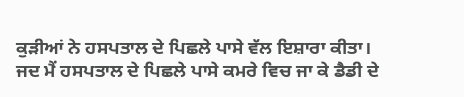ਕੁੜੀਆਂ ਨੇ ਹਸਪਤਾਲ ਦੇ ਪਿਛਲੇ ਪਾਸੇ ਵੱਲ ਇਸ਼ਾਰਾ ਕੀਤਾ।
ਜਦ ਮੈਂ ਹਸਪਤਾਲ ਦੇ ਪਿਛਲੇ ਪਾਸੇ ਕਮਰੇ ਵਿਚ ਜਾ ਕੇ ਡੈਡੀ ਦੇ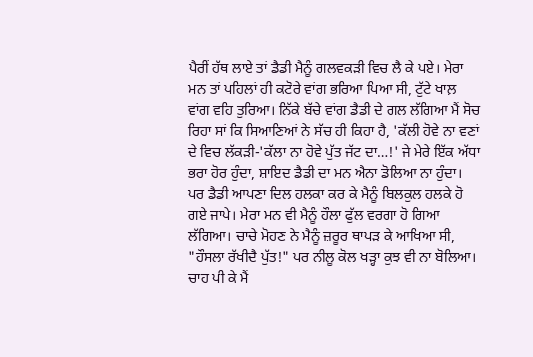ਪੈਰੀਂ ਹੱਥ ਲਾਏ ਤਾਂ ਡੈਡੀ ਮੈਨੂੰ ਗਲਵਕੜੀ ਵਿਚ ਲੈ ਕੇ ਪਏ। ਮੇਰਾ ਮਨ ਤਾਂ ਪਹਿਲਾਂ ਹੀ ਕਟੋਰੇ ਵਾਂਗ ਭਰਿਆ ਪਿਆ ਸੀ, ਟੁੱਟੇ ਖਾਲ਼ ਵਾਂਗ ਵਹਿ ਤੁਰਿਆ। ਨਿੱਕੇ ਬੱਚੇ ਵਾਂਗ ਡੈਡੀ ਦੇ ਗਲ ਲੱਗਿਆ ਮੈਂ ਸੋਚ ਰਿਹਾ ਸਾਂ ਕਿ ਸਿਆਣਿਆਂ ਨੇ ਸੱਚ ਹੀ ਕਿਹਾ ਹੈ, 'ਕੱਲੀ ਹੋਵੇ ਨਾ ਵਣਾਂ ਦੇ ਵਿਚ ਲੱਕੜੀ-'ਕੱਲਾ ਨਾ ਹੋਵੇ ਪੁੱਤ ਜੱਟ ਦਾ…!' ਜੇ ਮੇਰੇ ਇੱਕ ਅੱਧਾ ਭਰਾ ਹੋਰ ਹੁੰਦਾ, ਸ਼ਾਇਦ ਡੈਡੀ ਦਾ ਮਨ ਐਨਾ ਡੋਲਿਆ ਨਾ ਹੁੰਦਾ। ਪਰ ਡੈਡੀ ਆਪਣਾ ਦਿਲ ਹਲਕਾ ਕਰ ਕੇ ਮੈਨੂੰ ਬਿਲਕੁਲ ਹਲਕੇ ਹੋ ਗਏ ਜਾਪੇ। ਮੇਰਾ ਮਨ ਵੀ ਮੈਨੂੰ ਹੌਲਾ ਫੁੱਲ ਵਰਗਾ ਹੋ ਗਿਆ ਲੱਗਿਆ। ਚਾਚੇ ਮੋਹਣ ਨੇ ਮੈਨੂੰ ਜ਼ਰੂਰ ਥਾਪੜ ਕੇ ਆਖਿਆ ਸੀ, "ਹੌਸਲਾ ਰੱਖੀਦੈ ਪੁੱਤ!" ਪਰ ਨੀਲੂ ਕੋਲ ਖੜ੍ਹਾ ਕੁਝ ਵੀ ਨਾ ਬੋਲਿਆ।
ਚਾਹ ਪੀ ਕੇ ਮੈਂ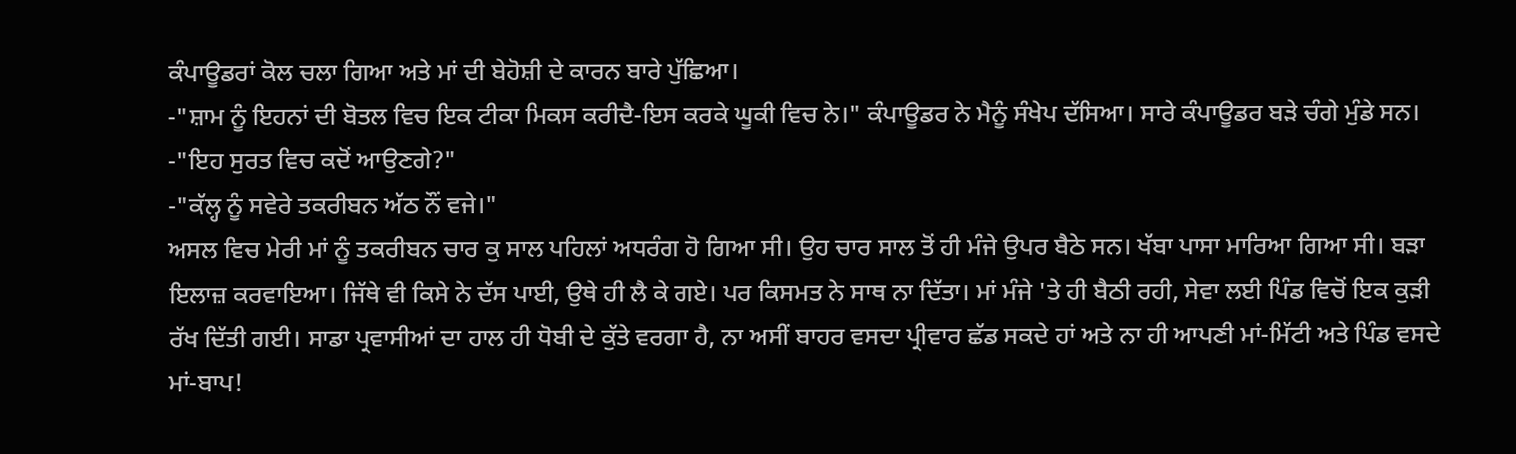ਕੰਪਾਊਡਰਾਂ ਕੋਲ ਚਲਾ ਗਿਆ ਅਤੇ ਮਾਂ ਦੀ ਬੇਹੋਸ਼ੀ ਦੇ ਕਾਰਨ ਬਾਰੇ ਪੁੱਛਿਆ।
-"ਸ਼ਾਮ ਨੂੰ ਇਹਨਾਂ ਦੀ ਬੋਤਲ ਵਿਚ ਇਕ ਟੀਕਾ ਮਿਕਸ ਕਰੀਦੈ-ਇਸ ਕਰਕੇ ਘੂਕੀ ਵਿਚ ਨੇ।" ਕੰਪਾਊਡਰ ਨੇ ਮੈਨੂੰ ਸੰਖੇਪ ਦੱਸਿਆ। ਸਾਰੇ ਕੰਪਾਊਡਰ ਬੜੇ ਚੰਗੇ ਮੁੰਡੇ ਸਨ।
-"ਇਹ ਸੁਰਤ ਵਿਚ ਕਦੋਂ ਆਉਣਗੇ?"
-"ਕੱਲ੍ਹ ਨੂੰ ਸਵੇਰੇ ਤਕਰੀਬਨ ਅੱਠ ਨੌਂ ਵਜੇ।"
ਅਸਲ ਵਿਚ ਮੇਰੀ ਮਾਂ ਨੂੰ ਤਕਰੀਬਨ ਚਾਰ ਕੁ ਸਾਲ ਪਹਿਲਾਂ ਅਧਰੰਗ ਹੋ ਗਿਆ ਸੀ। ਉਹ ਚਾਰ ਸਾਲ ਤੋਂ ਹੀ ਮੰਜੇ ਉਪਰ ਬੈਠੇ ਸਨ। ਖੱਬਾ ਪਾਸਾ ਮਾਰਿਆ ਗਿਆ ਸੀ। ਬੜਾ ਇਲਾਜ਼ ਕਰਵਾਇਆ। ਜਿੱਥੇ ਵੀ ਕਿਸੇ ਨੇ ਦੱਸ ਪਾਈ, ਉਥੇ ਹੀ ਲੈ ਕੇ ਗਏ। ਪਰ ਕਿਸਮਤ ਨੇ ਸਾਥ ਨਾ ਦਿੱਤਾ। ਮਾਂ ਮੰਜੇ 'ਤੇ ਹੀ ਬੈਠੀ ਰਹੀ, ਸੇਵਾ ਲਈ ਪਿੰਡ ਵਿਚੋਂ ਇਕ ਕੁੜੀ ਰੱਖ ਦਿੱਤੀ ਗਈ। ਸਾਡਾ ਪ੍ਰਵਾਸੀਆਂ ਦਾ ਹਾਲ ਹੀ ਧੋਬੀ ਦੇ ਕੁੱਤੇ ਵਰਗਾ ਹੈ, ਨਾ ਅਸੀਂ ਬਾਹਰ ਵਸਦਾ ਪ੍ਰੀਵਾਰ ਛੱਡ ਸਕਦੇ ਹਾਂ ਅਤੇ ਨਾ ਹੀ ਆਪਣੀ ਮਾਂ-ਮਿੱਟੀ ਅਤੇ ਪਿੰਡ ਵਸਦੇ ਮਾਂ-ਬਾਪ!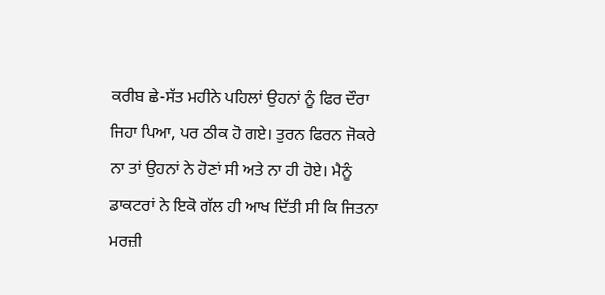ਕਰੀਬ ਛੇ-ਸੱਤ ਮਹੀਨੇ ਪਹਿਲਾਂ ਉਹਨਾਂ ਨੂੰ ਫਿਰ ਦੌਰਾ ਜਿਹਾ ਪਿਆ, ਪਰ ਠੀਕ ਹੋ ਗਏ। ਤੁਰਨ ਫਿਰਨ ਜੋਕਰੇ ਨਾ ਤਾਂ ਉਹਨਾਂ ਨੇ ਹੋਣਾਂ ਸੀ ਅਤੇ ਨਾ ਹੀ ਹੋਏ। ਮੈਨੂੰ ਡਾਕਟਰਾਂ ਨੇ ਇਕੋ ਗੱਲ ਹੀ ਆਖ ਦਿੱਤੀ ਸੀ ਕਿ ਜਿਤਨਾ ਮਰਜ਼ੀ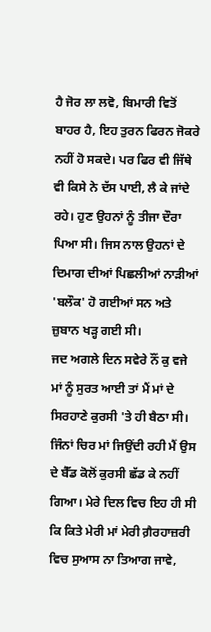ਹੈ ਜੋਰ ਲਾ ਲਵੋ, ਬਿਮਾਰੀ ਵਿਤੋਂ ਬਾਹਰ ਹੈ, ਇਹ ਤੁਰਨ ਫਿਰਨ ਜੋਕਰੇ ਨਹੀਂ ਹੋ ਸਕਦੇ। ਪਰ ਫਿਰ ਵੀ ਜਿੱਥੇ ਵੀ ਕਿਸੇ ਨੇ ਦੱਸ ਪਾਈ, ਲੈ ਕੇ ਜਾਂਦੇ ਰਹੇ। ਹੁਣ ਉਹਨਾਂ ਨੂੰ ਤੀਜਾ ਦੌਰਾ ਪਿਆ ਸੀ। ਜਿਸ ਨਾਲ ਉਹਨਾਂ ਦੇ ਦਿਮਾਗ ਦੀਆਂ ਪਿਛਲੀਆਂ ਨਾੜੀਆਂ 'ਬਲੌਕ' ਹੋ ਗਈਆਂ ਸਨ ਅਤੇ ਜ਼ੁਬਾਨ ਖੜ੍ਹ ਗਈ ਸੀ।
ਜਦ ਅਗਲੇ ਦਿਨ ਸਵੇਰੇ ਨੌਂ ਕੁ ਵਜੇ ਮਾਂ ਨੂੰ ਸੁਰਤ ਆਈ ਤਾਂ ਮੈਂ ਮਾਂ ਦੇ ਸਿਰਹਾਣੇ ਕੁਰਸੀ 'ਤੇ ਹੀ ਬੈਠਾ ਸੀ। ਜਿੰਨਾਂ ਚਿਰ ਮਾਂ ਜਿਉਂਦੀ ਰਹੀ ਮੈਂ ਉਸ ਦੇ ਬੈੱਡ ਕੋਲੋਂ ਕੁਰਸੀ ਛੱਡ ਕੇ ਨਹੀਂ ਗਿਆ। ਮੇਰੇ ਦਿਲ ਵਿਚ ਇਹ ਹੀ ਸੀ ਕਿ ਕਿਤੇ ਮੇਰੀ ਮਾਂ ਮੇਰੀ ਗ਼ੈਰਹਾਜ਼ਰੀ ਵਿਚ ਸੁਆਸ ਨਾ ਤਿਆਗ ਜਾਵੇ,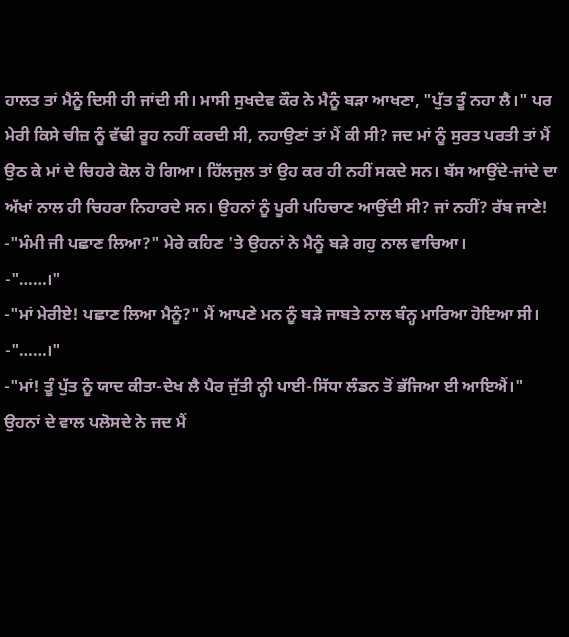ਹਾਲਤ ਤਾਂ ਮੈਨੂੰ ਦਿਸੀ ਹੀ ਜਾਂਦੀ ਸੀ। ਮਾਸੀ ਸੁਖਦੇਵ ਕੌਰ ਨੇ ਮੈਨੂੰ ਬੜਾ ਆਖਣਾ, "ਪੁੱਤ ਤੂੰ ਨਹਾ ਲੈ।" ਪਰ ਮੇਰੀ ਕਿਸੇ ਚੀਜ਼ ਨੂੰ ਵੱਢੀ ਰੂਹ ਨਹੀਂ ਕਰਦੀ ਸੀ, ਨਹਾਉਣਾਂ ਤਾਂ ਮੈਂ ਕੀ ਸੀ? ਜਦ ਮਾਂ ਨੂੰ ਸੁਰਤ ਪਰਤੀ ਤਾਂ ਮੈਂ ਉਠ ਕੇ ਮਾਂ ਦੇ ਚਿਹਰੇ ਕੋਲ ਹੋ ਗਿਆ। ਹਿੱਲਜੁਲ ਤਾਂ ਉਹ ਕਰ ਹੀ ਨਹੀਂ ਸਕਦੇ ਸਨ। ਬੱਸ ਆਉਂਦੇ-ਜਾਂਦੇ ਦਾ ਅੱਖਾਂ ਨਾਲ ਹੀ ਚਿਹਰਾ ਨਿਹਾਰਦੇ ਸਨ। ਉਹਨਾਂ ਨੂੰ ਪੂਰੀ ਪਹਿਚਾਣ ਆਉਂਦੀ ਸੀ? ਜਾਂ ਨਹੀਂ? ਰੱਬ ਜਾਣੇ!
-"ਮੰਮੀ ਜੀ ਪਛਾਣ ਲਿਆ?" ਮੇਰੇ ਕਹਿਣ 'ਤੇ ਉਹਨਾਂ ਨੇ ਮੈਨੂੰ ਬੜੇ ਗਹੁ ਨਾਲ ਵਾਚਿਆ।
-"……।"
-"ਮਾਂ ਮੇਰੀਏ! ਪਛਾਣ ਲਿਆ ਮੈਨੂੰ?" ਮੈਂ ਆਪਣੇ ਮਨ ਨੂੰ ਬੜੇ ਜਾਬਤੇ ਨਾਲ ਬੰਨ੍ਹ ਮਾਰਿਆ ਹੋਇਆ ਸੀ।
-"……।"
-"ਮਾਂ! ਤੂੰ ਪੁੱਤ ਨੂੰ ਯਾਦ ਕੀਤਾ-ਦੇਖ ਲੈ ਪੈਰ ਜੁੱਤੀ ਨ੍ਹੀ ਪਾਈ-ਸਿੱਧਾ ਲੰਡਨ ਤੋਂ ਭੱਜਿਆ ਈ ਆਇਐਂ।" ਉਹਨਾਂ ਦੇ ਵਾਲ ਪਲੋਸਦੇ ਨੇ ਜਦ ਮੈਂ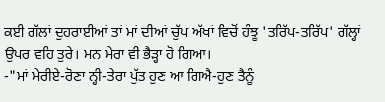ਕਈ ਗੱਲਾਂ ਦੁਹਰਾਈਆਂ ਤਾਂ ਮਾਂ ਦੀਆਂ ਚੁੱਪ ਅੱਖਾਂ ਵਿਚੋਂ ਹੰਝੂ 'ਤਰਿੱਪ-ਤਰਿੱਪ' ਗੱਲ੍ਹਾਂ ਉਪਰ ਵਹਿ ਤੁਰੇ। ਮਨ ਮੇਰਾ ਵੀ ਭੈੜ੍ਹਾ ਹੋ ਗਿਆ।
-"ਮਾਂ ਮੇਰੀਏ-ਰੋਣਾ ਨ੍ਹੀ-ਤੇਰਾ ਪੁੱਤ ਹੁਣ ਆ ਗਿਐ-ਹੁਣ ਤੈਨੂੰ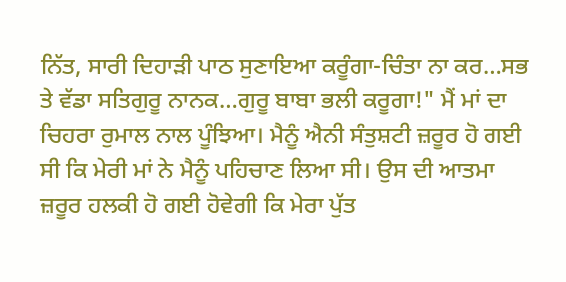ਨਿੱਤ, ਸਾਰੀ ਦਿਹਾੜੀ ਪਾਠ ਸੁਣਾਇਆ ਕਰੂੰਗਾ-ਚਿੰਤਾ ਨਾ ਕਰ…ਸਭ ਤੇ ਵੱਡਾ ਸਤਿਗੁਰੂ ਨਾਨਕ…ਗੁਰੂ ਬਾਬਾ ਭਲੀ ਕਰੂਗਾ!" ਮੈਂ ਮਾਂ ਦਾ ਚਿਹਰਾ ਰੁਮਾਲ ਨਾਲ ਪੂੰਝਿਆ। ਮੈਨੂੰ ਐਨੀ ਸੰਤੁਸ਼ਟੀ ਜ਼ਰੂਰ ਹੋ ਗਈ ਸੀ ਕਿ ਮੇਰੀ ਮਾਂ ਨੇ ਮੈਨੂੰ ਪਹਿਚਾਣ ਲਿਆ ਸੀ। ਉਸ ਦੀ ਆਤਮਾ ਜ਼ਰੂਰ ਹਲਕੀ ਹੋ ਗਈ ਹੋਵੇਗੀ ਕਿ ਮੇਰਾ ਪੁੱਤ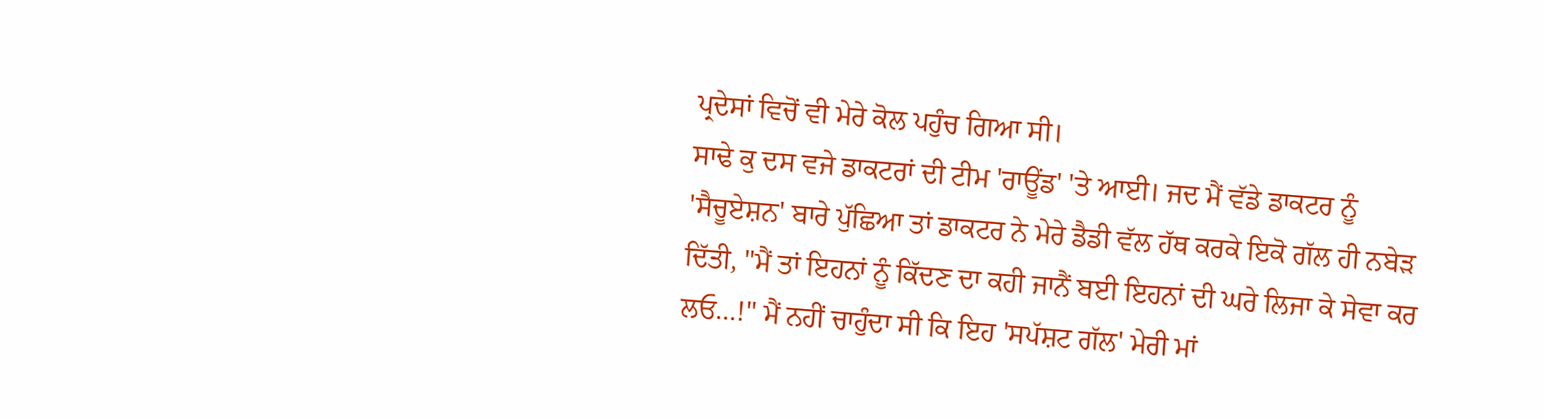ਪ੍ਰਦੇਸਾਂ ਵਿਚੋਂ ਵੀ ਮੇਰੇ ਕੋਲ ਪਹੁੰਚ ਗਿਆ ਸੀ।
ਸਾਢੇ ਕੁ ਦਸ ਵਜੇ ਡਾਕਟਰਾਂ ਦੀ ਟੀਮ 'ਰਾਊਂਡ' 'ਤੇ ਆਈ। ਜਦ ਮੈਂ ਵੱਡੇ ਡਾਕਟਰ ਨੂੰ 'ਸੈਚੂਏਸ਼ਨ' ਬਾਰੇ ਪੁੱਛਿਆ ਤਾਂ ਡਾਕਟਰ ਨੇ ਮੇਰੇ ਡੈਡੀ ਵੱਲ ਹੱਥ ਕਰਕੇ ਇਕੋ ਗੱਲ ਹੀ ਨਬੇੜ ਦਿੱਤੀ, "ਮੈਂ ਤਾਂ ਇਹਨਾਂ ਨੂੰ ਕਿੱਦਣ ਦਾ ਕਹੀ ਜਾਨੈਂ ਬਈ ਇਹਨਾਂ ਦੀ ਘਰੇ ਲਿਜਾ ਕੇ ਸੇਵਾ ਕਰ ਲਓ…!" ਮੈਂ ਨਹੀਂ ਚਾਹੁੰਦਾ ਸੀ ਕਿ ਇਹ 'ਸਪੱਸ਼ਟ ਗੱਲ' ਮੇਰੀ ਮਾਂ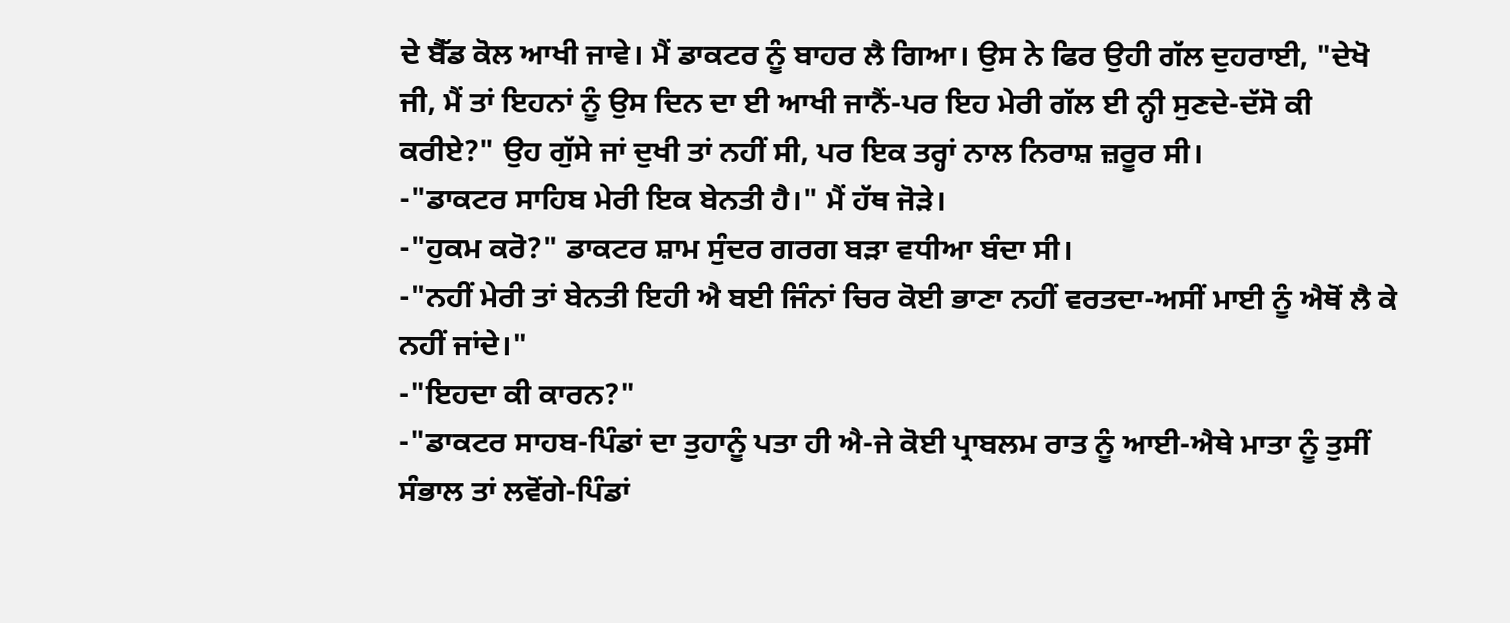ਦੇ ਬੈੱਡ ਕੋਲ ਆਖੀ ਜਾਵੇ। ਮੈਂ ਡਾਕਟਰ ਨੂੰ ਬਾਹਰ ਲੈ ਗਿਆ। ਉਸ ਨੇ ਫਿਰ ਉਹੀ ਗੱਲ ਦੁਹਰਾਈ, "ਦੇਖੋ ਜੀ, ਮੈਂ ਤਾਂ ਇਹਨਾਂ ਨੂੰ ਉਸ ਦਿਨ ਦਾ ਈ ਆਖੀ ਜਾਨੈਂ-ਪਰ ਇਹ ਮੇਰੀ ਗੱਲ ਈ ਨ੍ਹੀ ਸੁਣਦੇ-ਦੱਸੋ ਕੀ ਕਰੀਏ?" ਉਹ ਗੁੱਸੇ ਜਾਂ ਦੁਖੀ ਤਾਂ ਨਹੀਂ ਸੀ, ਪਰ ਇਕ ਤਰ੍ਹਾਂ ਨਾਲ ਨਿਰਾਸ਼ ਜ਼ਰੂਰ ਸੀ।
-"ਡਾਕਟਰ ਸਾਹਿਬ ਮੇਰੀ ਇਕ ਬੇਨਤੀ ਹੈ।" ਮੈਂ ਹੱਥ ਜੋੜੇ।
-"ਹੁਕਮ ਕਰੋ?" ਡਾਕਟਰ ਸ਼ਾਮ ਸੁੰਦਰ ਗਰਗ ਬੜਾ ਵਧੀਆ ਬੰਦਾ ਸੀ।
-"ਨਹੀਂ ਮੇਰੀ ਤਾਂ ਬੇਨਤੀ ਇਹੀ ਐ ਬਈ ਜਿੰਨਾਂ ਚਿਰ ਕੋਈ ਭਾਣਾ ਨਹੀਂ ਵਰਤਦਾ-ਅਸੀਂ ਮਾਈ ਨੂੰ ਐਥੋਂ ਲੈ ਕੇ ਨਹੀਂ ਜਾਂਦੇ।"
-"ਇਹਦਾ ਕੀ ਕਾਰਨ?"
-"ਡਾਕਟਰ ਸਾਹਬ-ਪਿੰਡਾਂ ਦਾ ਤੁਹਾਨੂੰ ਪਤਾ ਹੀ ਐ-ਜੇ ਕੋਈ ਪ੍ਰਾਬਲਮ ਰਾਤ ਨੂੰ ਆਈ-ਐਥੇ ਮਾਤਾ ਨੂੰ ਤੁਸੀਂ ਸੰਭਾਲ ਤਾਂ ਲਵੋਂਗੇ-ਪਿੰਡਾਂ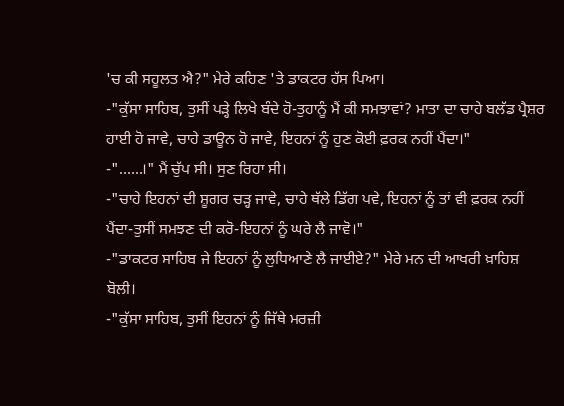'ਚ ਕੀ ਸਹੂਲਤ ਐ?" ਮੇਰੇ ਕਹਿਣ 'ਤੇ ਡਾਕਟਰ ਹੱਸ ਪਿਆ।
-"ਕੁੱਸਾ ਸਾਹਿਬ, ਤੁਸੀਂ ਪੜ੍ਹੇ ਲਿਖੇ ਬੰਦੇ ਹੋ-ਤੁਹਾਨੂੰ ਮੈਂ ਕੀ ਸਮਝਾਵਾਂ? ਮਾਤਾ ਦਾ ਚਾਹੇ ਬਲੱਡ ਪ੍ਰੈਸ਼ਰ ਹਾਈ ਹੋ ਜਾਵੇ, ਚਾਹੇ ਡਾਊਨ ਹੋ ਜਾਵੇ, ਇਹਨਾਂ ਨੂੰ ਹੁਣ ਕੋਈ ਫ਼ਰਕ ਨਹੀਂ ਪੈਂਦਾ।"
-"……।" ਮੈਂ ਚੁੱਪ ਸੀ। ਸੁਣ ਰਿਹਾ ਸੀ।
-"ਚਾਹੇ ਇਹਨਾਂ ਦੀ ਸ਼ੂਗਰ ਚੜ੍ਹ ਜਾਵੇ, ਚਾਹੇ ਥੱਲੇ ਡਿੱਗ ਪਵੇ, ਇਹਨਾਂ ਨੂੰ ਤਾਂ ਵੀ ਫ਼ਰਕ ਨਹੀਂ ਪੈਂਦਾ-ਤੁਸੀਂ ਸਮਝਣ ਦੀ ਕਰੋ-ਇਹਨਾਂ ਨੂੰ ਘਰੇ ਲੈ ਜਾਵੋ।"
-"ਡਾਕਟਰ ਸਾਹਿਬ ਜੇ ਇਹਨਾਂ ਨੂੰ ਲੁਧਿਆਣੇ ਲੈ ਜਾਈਏ?" ਮੇਰੇ ਮਨ ਦੀ ਆਖਰੀ ਖ਼ਾਹਿਸ਼ ਬੋਲੀ।
-"ਕੁੱਸਾ ਸਾਹਿਬ, ਤੁਸੀਂ ਇਹਨਾਂ ਨੂੰ ਜਿੱਥੇ ਮਰਜ਼ੀ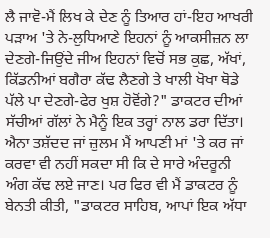ਲੈ ਜਾਵੋ-ਮੈਂ ਲਿਖ ਕੇ ਦੇਣ ਨੂੰ ਤਿਆਰ ਹਾਂ-ਇਹ ਆਖਰੀ ਪੜਾਅ 'ਤੇ ਨੇ-ਲੁਧਿਆਣੇ ਇਹਨਾਂ ਨੂੰ ਆਕਸੀਜ਼ਨ ਲਾ ਦੇਣਗੇ-ਜਿਉਂਦੇ ਜੀਅ ਇਹਨਾਂ ਵਿਚੋਂ ਸਭ ਕੁਛ, ਅੱਖਾਂ, ਕਿੱਡਨੀਆਂ ਬਗੈਰਾ ਕੱਢ ਲੈਣਗੇ ਤੇ ਖਾਲੀ ਖੋਖਾ ਥੋਡੇ ਪੱਲੇ ਪਾ ਦੇਣਗੇ-ਫੇਰ ਖੁਸ਼ ਹੋਵੋਂਗੇ?" ਡਾਕਟਰ ਦੀਆਂ ਸੱਚੀਆਂ ਗੱਲਾਂ ਨੇ ਮੈਨੂੰ ਇਕ ਤਰ੍ਹਾਂ ਨਾਲ ਡਰਾ ਦਿੱਤਾ। ਐਨਾ ਤਸ਼ੱਦਦ ਜਾਂ ਜ਼ੁਲਮ ਮੈਂ ਆਪਣੀ ਮਾਂ 'ਤੇ ਕਰ ਜਾਂ ਕਰਵਾ ਵੀ ਨਹੀਂ ਸਕਦਾ ਸੀ ਕਿ ਦੇ ਸਾਰੇ ਅੰਦਰੂਨੀ ਅੰਗ ਕੱਢ ਲਏ ਜਾਣ। ਪਰ ਫਿਰ ਵੀ ਮੈਂ ਡਾਕਟਰ ਨੂੰ ਬੇਨਤੀ ਕੀਤੀ, "ਡਾਕਟਰ ਸਾਹਿਬ, ਆਪਾਂ ਇਕ ਅੱਧਾ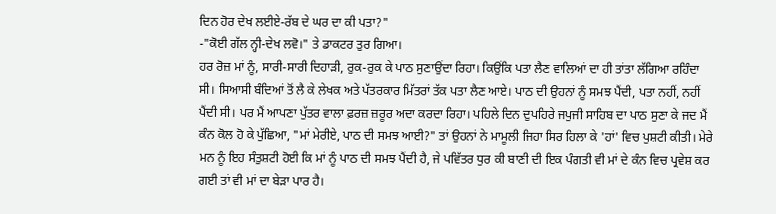ਦਿਨ ਹੋਰ ਦੇਖ ਲਈਏ-ਰੱਬ ਦੇ ਘਰ ਦਾ ਕੀ ਪਤਾ?"
-"ਕੋਈ ਗੱਲ ਨ੍ਹੀ-ਦੇਖ ਲਵੋ।" ਤੇ ਡਾਕਟਰ ਤੁਰ ਗਿਆ।
ਹਰ ਰੋਜ਼ ਮਾਂ ਨੂੰ, ਸਾਰੀ-ਸਾਰੀ ਦਿਹਾੜੀ, ਰੁਕ-ਰੁਕ ਕੇ ਪਾਠ ਸੁਣਾਉਂਦਾ ਰਿਹਾ। ਕਿਉਂਕਿ ਪਤਾ ਲੈਣ ਵਾਲਿਆਂ ਦਾ ਹੀ ਤਾਂਤਾ ਲੱਗਿਆ ਰਹਿੰਦਾ ਸੀ। ਸਿਆਸੀ ਬੰਦਿਆਂ ਤੋਂ ਲੈ ਕੇ ਲੇਖਕ ਅਤੇ ਪੱਤਰਕਾਰ ਮਿੱਤਰਾਂ ਤੱਕ ਪਤਾ ਲੈਣ ਆਏ। ਪਾਠ ਦੀ ਉਹਨਾਂ ਨੂੰ ਸਮਝ ਪੈਂਦੀ, ਪਤਾ ਨਹੀਂ, ਨਹੀਂ ਪੈਂਦੀ ਸੀ। ਪਰ ਮੈਂ ਆਪਣਾ ਪੁੱਤਰ ਵਾਲਾ ਫ਼ਰਜ਼ ਜ਼ਰੂਰ ਅਦਾ ਕਰਦਾ ਰਿਹਾ। ਪਹਿਲੇ ਦਿਨ ਦੁਪਹਿਰੇ ਜਪੁਜੀ ਸਾਹਿਬ ਦਾ ਪਾਠ ਸੁਣਾ ਕੇ ਜਦ ਮੈਂ ਕੰਨ ਕੋਲ ਹੋ ਕੇ ਪੁੱਛਿਆ, "ਮਾਂ ਮੇਰੀਏ, ਪਾਠ ਦੀ ਸਮਝ ਆਈ?" ਤਾਂ ਉਹਨਾਂ ਨੇ ਮਾਮੂਲੀ ਜਿਹਾ ਸਿਰ ਹਿਲਾ ਕੇ 'ਹਾਂ' ਵਿਚ ਪੁਸ਼ਟੀ ਕੀਤੀ। ਮੇਰੇ ਮਨ ਨੂੰ ਇਹ ਸੰਤੁਸ਼ਟੀ ਹੋਈ ਕਿ ਮਾਂ ਨੂੰ ਪਾਠ ਦੀ ਸਮਝ ਪੈਂਦੀ ਹੈ, ਜੇ ਪਵਿੱਤਰ ਧੁਰ ਕੀ ਬਾਣੀ ਦੀ ਇਕ ਪੰਗਤੀ ਵੀ ਮਾਂ ਦੇ ਕੰਨ ਵਿਚ ਪ੍ਰਵੇਸ਼ ਕਰ ਗਈ ਤਾਂ ਵੀ ਮਾਂ ਦਾ ਬੇੜਾ ਪਾਰ ਹੈ।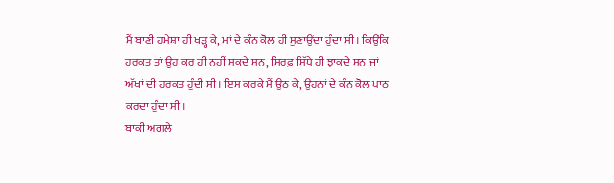ਮੈਂ ਬਾਣੀ ਹਮੇਸ਼ਾ ਹੀ ਖੜ੍ਹ ਕੇ, ਮਾਂ ਦੇ ਕੰਨ ਕੋਲ ਹੀ ਸੁਣਾਉਂਦਾ ਹੁੰਦਾ ਸੀ। ਕਿਉਂਕਿ ਹਰਕਤ ਤਾਂ ਉਹ ਕਰ ਹੀ ਨਹੀਂ ਸਕਦੇ ਸਨ, ਸਿਰਫ਼ ਸਿੱਧੇ ਹੀ ਝਾਕਦੇ ਸਨ ਜਾਂ ਅੱਖਾਂ ਦੀ ਹਰਕਤ ਹੁੰਦੀ ਸੀ। ਇਸ ਕਰਕੇ ਮੈਂ ਉਠ ਕੇ, ਉਹਨਾਂ ਦੇ ਕੰਨ ਕੋਲ ਪਾਠ ਕਰਦਾ ਹੁੰਦਾ ਸੀ।
ਬਾਕੀ ਅਗਲੇ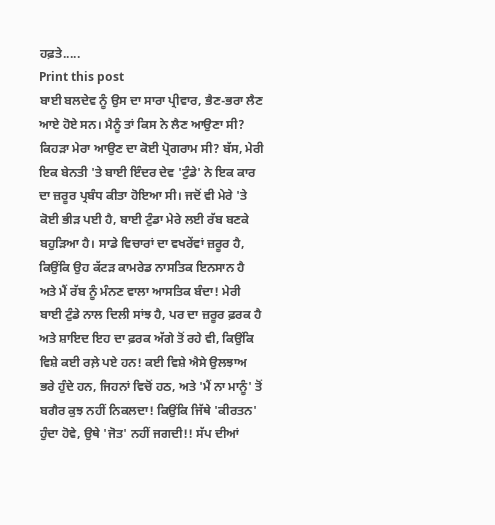ਹਫ਼ਤੇ.....
Print this post
ਬਾਈ ਬਲਦੇਵ ਨੂੰ ਉਸ ਦਾ ਸਾਰਾ ਪ੍ਰੀਵਾਰ, ਭੈਣ-ਭਰਾ ਲੈਣ ਆਏ ਹੋਏ ਸਨ। ਮੈਨੂੰ ਤਾਂ ਕਿਸ ਨੇ ਲੈਣ ਆਉਣਾ ਸੀ? ਕਿਹੜਾ ਮੇਰਾ ਆਉਣ ਦਾ ਕੋਈ ਪ੍ਰੋਗਰਾਮ ਸੀ? ਬੱਸ, ਮੇਰੀ ਇਕ ਬੇਨਤੀ 'ਤੇ ਬਾਈ ਇੰਦਰ ਦੇਵ 'ਟੁੰਡੇ' ਨੇ ਇਕ ਕਾਰ ਦਾ ਜ਼ਰੂਰ ਪ੍ਰਬੰਧ ਕੀਤਾ ਹੋਇਆ ਸੀ। ਜਦੋਂ ਵੀ ਮੇਰੇ 'ਤੇ ਕੋਈ ਭੀੜ ਪਈ ਹੈ, ਬਾਈ ਟੁੰਡਾ ਮੇਰੇ ਲਈ ਰੱਬ ਬਣਕੇ ਬਹੁੜਿਆ ਹੈ। ਸਾਡੇ ਵਿਚਾਰਾਂ ਦਾ ਵਖਰੇਂਵਾਂ ਜ਼ਰੂਰ ਹੈ, ਕਿਉਂਕਿ ਉਹ ਕੱਟੜ ਕਾਮਰੇਡ ਨਾਸਤਿਕ ਇਨਸਾਨ ਹੈ ਅਤੇ ਮੈਂ ਰੱਬ ਨੂੰ ਮੰਨਣ ਵਾਲਾ ਆਸਤਿਕ ਬੰਦਾ! ਮੇਰੀ ਬਾਈ ਟੁੰਡੇ ਨਾਲ ਦਿਲੀ ਸਾਂਝ ਹੈ, ਪਰ ਦਾ ਜ਼ਰੂਰ ਫ਼ਰਕ ਹੈ ਅਤੇ ਸ਼ਾਇਦ ਇਹ ਦਾ ਫ਼ਰਕ ਅੱਗੇ ਤੋਂ ਰਹੇ ਵੀ, ਕਿਉਂਕਿ ਵਿਸ਼ੇ ਕਈ ਰਲ਼ੇ ਪਏ ਹਨ! ਕਈ ਵਿਸ਼ੇ ਐਸੇ ਉਲਝਾਅ ਭਰੇ ਹੁੰਦੇ ਹਨ, ਜਿਹਨਾਂ ਵਿਚੋਂ ਹਠ, ਅਤੇ 'ਮੈਂ ਨਾ ਮਾਨੂੰ' ਤੋਂ ਬਗੈਰ ਕੁਝ ਨਹੀਂ ਨਿਕਲਦਾ! ਕਿਉਂਕਿ ਜਿੱਥੇ 'ਕੀਰਤਨ' ਹੁੰਦਾ ਹੋਵੇ, ਉਥੇ 'ਜੋਤ' ਨਹੀਂ ਜਗਦੀ!! ਸੱਪ ਦੀਆਂ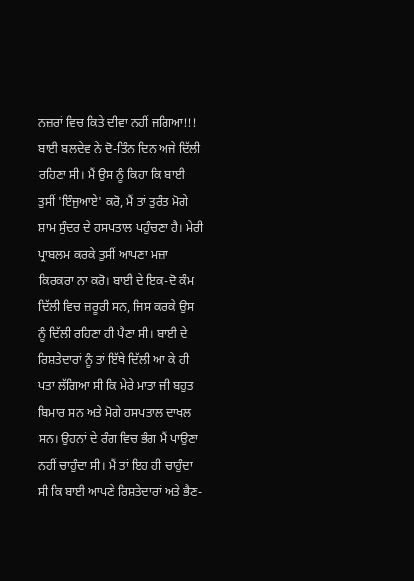ਨਜ਼ਰਾਂ ਵਿਚ ਕਿਤੇ ਦੀਵਾ ਨਹੀਂ ਜਗਿਆ!!!
ਬਾਈ ਬਲਦੇਵ ਨੇ ਦੋ-ਤਿੰਨ ਦਿਨ ਅਜੇ ਦਿੱਲੀ ਰਹਿਣਾ ਸੀ। ਮੈਂ ਉਸ ਨੂੰ ਕਿਹਾ ਕਿ ਬਾਈ ਤੁਸੀਂ 'ਇੰਜੁਆਏ' ਕਰੋ, ਮੈਂ ਤਾਂ ਤੁਰੰਤ ਮੋਗੇ ਸ਼ਾਮ ਸੁੰਦਰ ਦੇ ਹਸਪਤਾਲ ਪਹੁੰਚਣਾ ਹੈ। ਮੇਰੀ ਪ੍ਰਾਬਲਮ ਕਰਕੇ ਤੁਸੀਂ ਆਪਣਾ ਮਜ਼ਾ ਕਿਰਕਰਾ ਨਾ ਕਰੋ। ਬਾਈ ਦੇ ਇਕ-ਦੋ ਕੰਮ ਦਿੱਲੀ ਵਿਚ ਜ਼ਰੂਰੀ ਸਨ, ਜਿਸ ਕਰਕੇ ਉਸ ਨੂੰ ਦਿੱਲੀ ਰਹਿਣਾ ਹੀ ਪੈਣਾ ਸੀ। ਬਾਈ ਦੇ ਰਿਸ਼ਤੇਦਾਰਾਂ ਨੂੰ ਤਾਂ ਇੱਥੇ ਦਿੱਲੀ ਆ ਕੇ ਹੀ ਪਤਾ ਲੱਗਿਆ ਸੀ ਕਿ ਮੇਰੇ ਮਾਤਾ ਜੀ ਬਹੁਤ ਬਿਮਾਰ ਸਨ ਅਤੇ ਮੋਗੇ ਹਸਪਤਾਲ ਦਾਖਲ ਸਨ। ਉਹਨਾਂ ਦੇ ਰੰਗ ਵਿਚ ਭੰਗ ਮੈਂ ਪਾਉਣਾ ਨਹੀਂ ਚਾਹੁੰਦਾ ਸੀ। ਮੈਂ ਤਾਂ ਇਹ ਹੀ ਚਾਹੁੰਦਾ ਸੀ ਕਿ ਬਾਈ ਆਪਣੇ ਰਿਸ਼ਤੇਦਾਰਾਂ ਅਤੇ ਭੈਣ-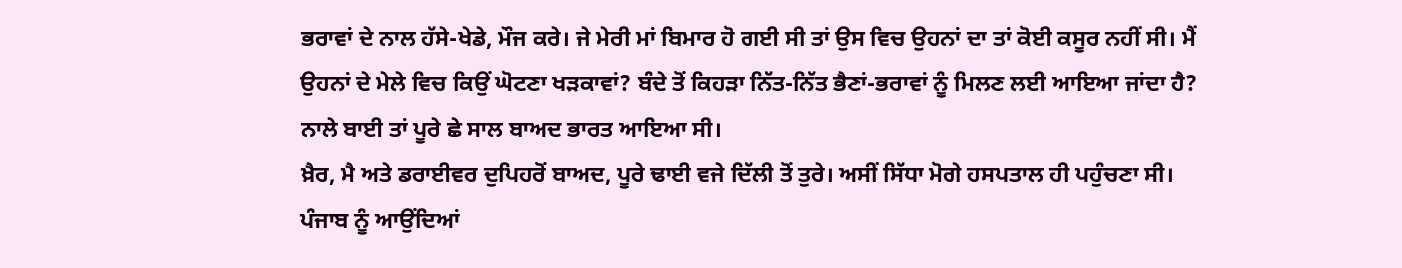ਭਰਾਵਾਂ ਦੇ ਨਾਲ ਹੱਸੇ-ਖੇਡੇ, ਮੌਜ ਕਰੇ। ਜੇ ਮੇਰੀ ਮਾਂ ਬਿਮਾਰ ਹੋ ਗਈ ਸੀ ਤਾਂ ਉਸ ਵਿਚ ਉਹਨਾਂ ਦਾ ਤਾਂ ਕੋਈ ਕਸੂਰ ਨਹੀਂ ਸੀ। ਮੈਂ ਉਹਨਾਂ ਦੇ ਮੇਲੇ ਵਿਚ ਕਿਉਂ ਘੋਟਣਾ ਖੜਕਾਵਾਂ? ਬੰਦੇ ਤੋਂ ਕਿਹੜਾ ਨਿੱਤ-ਨਿੱਤ ਭੈਣਾਂ-ਭਰਾਵਾਂ ਨੂੰ ਮਿਲਣ ਲਈ ਆਇਆ ਜਾਂਦਾ ਹੈ? ਨਾਲੇ ਬਾਈ ਤਾਂ ਪੂਰੇ ਛੇ ਸਾਲ ਬਾਅਦ ਭਾਰਤ ਆਇਆ ਸੀ।
ਖ਼ੈਰ, ਮੈ ਅਤੇ ਡਰਾਈਵਰ ਦੁਪਿਹਰੋਂ ਬਾਅਦ, ਪੂਰੇ ਢਾਈ ਵਜੇ ਦਿੱਲੀ ਤੋਂ ਤੁਰੇ। ਅਸੀਂ ਸਿੱਧਾ ਮੋਗੇ ਹਸਪਤਾਲ ਹੀ ਪਹੁੰਚਣਾ ਸੀ। ਪੰਜਾਬ ਨੂੰ ਆਉਂਦਿਆਂ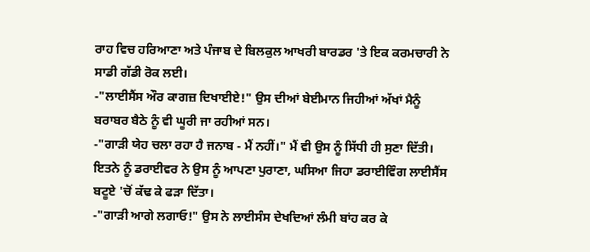ਰਾਹ ਵਿਚ ਹਰਿਆਣਾ ਅਤੇ ਪੰਜਾਬ ਦੇ ਬਿਲਕੁਲ ਆਖਰੀ ਬਾਰਡਰ 'ਤੇ ਇਕ ਕਰਮਚਾਰੀ ਨੇ ਸਾਡੀ ਗੱਡੀ ਰੋਕ ਲਈ।
-"ਲਾਈਸੈਂਸ ਔਰ ਕਾਗਜ਼ ਦਿਖਾਈਏ!" ਉਸ ਦੀਆਂ ਬੇਈਮਾਨ ਜਿਹੀਆਂ ਅੱਖਾਂ ਮੈਨੂੰ ਬਰਾਬਰ ਬੈਠੇ ਨੂੰ ਵੀ ਘੂਰੀ ਜਾ ਰਹੀਆਂ ਸਨ।
-"ਗਾੜੀ ਯੇਹ ਚਲਾ ਰਹਾ ਹੈ ਜਨਾਬ - ਮੈਂ ਨਹੀਂ।" ਮੈਂ ਵੀ ਉਸ ਨੂੰ ਸਿੱਧੀ ਹੀ ਸੁਣਾ ਦਿੱਤੀ।
ਇਤਨੇ ਨੂੰ ਡਰਾਈਵਰ ਨੇ ਉਸ ਨੂੰ ਆਪਣਾ ਪੁਰਾਣਾ, ਘਸਿਆ ਜਿਹਾ ਡਰਾਈਵਿੰਗ ਲਾਈਸੈਂਸ ਬਟੂਏ 'ਚੋਂ ਕੱਢ ਕੇ ਫੜਾ ਦਿੱਤਾ।
-"ਗਾੜੀ ਆਗੇ ਲਗਾਓ!" ਉਸ ਨੇ ਲਾਈਸੰਸ ਦੇਖਦਿਆਂ ਲੰਮੀ ਬਾਂਹ ਕਰ ਕੇ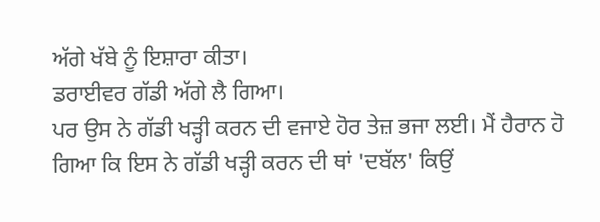ਅੱਗੇ ਖੱਬੇ ਨੂੰ ਇਸ਼ਾਰਾ ਕੀਤਾ।
ਡਰਾਈਵਰ ਗੱਡੀ ਅੱਗੇ ਲੈ ਗਿਆ।
ਪਰ ਉਸ ਨੇ ਗੱਡੀ ਖੜ੍ਹੀ ਕਰਨ ਦੀ ਵਜਾਏ ਹੋਰ ਤੇਜ਼ ਭਜਾ ਲਈ। ਮੈਂ ਹੈਰਾਨ ਹੋ ਗਿਆ ਕਿ ਇਸ ਨੇ ਗੱਡੀ ਖੜ੍ਹੀ ਕਰਨ ਦੀ ਥਾਂ 'ਦਬੱਲ' ਕਿਉਂ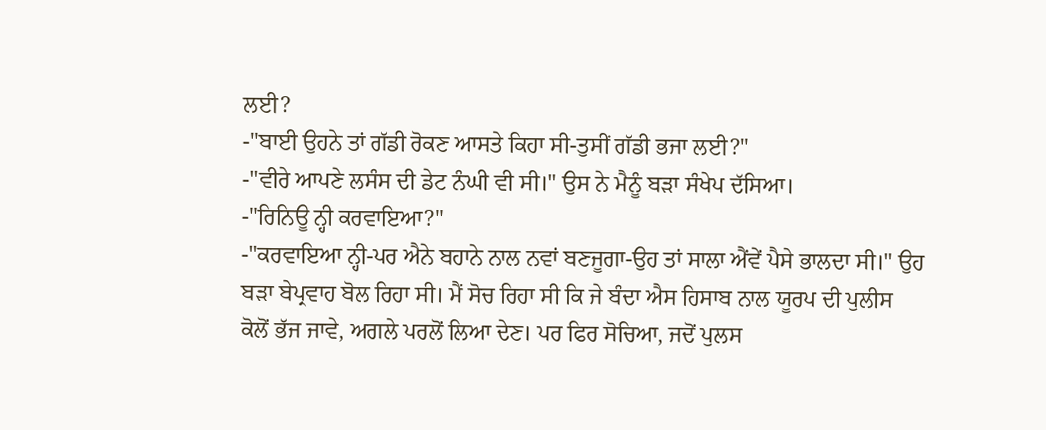ਲਈ?
-"ਬਾਈ ਉਹਨੇ ਤਾਂ ਗੱਡੀ ਰੋਕਣ ਆਸਤੇ ਕਿਹਾ ਸੀ-ਤੁਸੀਂ ਗੱਡੀ ਭਜਾ ਲਈ?"
-"ਵੀਰੇ ਆਪਣੇ ਲਸੰਸ ਦੀ ਡੇਟ ਨੰਘੀ ਵੀ ਸੀ।" ਉਸ ਨੇ ਮੈਨੂੰ ਬੜਾ ਸੰਖੇਪ ਦੱਸਿਆ।
-"ਰਿਨਿਊ ਨ੍ਹੀ ਕਰਵਾਇਆ?"
-"ਕਰਵਾਇਆ ਨ੍ਹੀ-ਪਰ ਐਨੇ ਬਹਾਨੇ ਨਾਲ ਨਵਾਂ ਬਣਜੂਗਾ-ਉਹ ਤਾਂ ਸਾਲਾ ਐਂਵੇਂ ਪੈਸੇ ਭਾਲਦਾ ਸੀ।" ਉਹ ਬੜਾ ਬੇਪ੍ਰਵਾਹ ਬੋਲ ਰਿਹਾ ਸੀ। ਮੈਂ ਸੋਚ ਰਿਹਾ ਸੀ ਕਿ ਜੇ ਬੰਦਾ ਐਸ ਹਿਸਾਬ ਨਾਲ ਯੂਰਪ ਦੀ ਪੁਲੀਸ ਕੋਲੋਂ ਭੱਜ ਜਾਵੇ, ਅਗਲੇ ਪਰਲੋਂ ਲਿਆ ਦੇਣ। ਪਰ ਫਿਰ ਸੋਚਿਆ, ਜਦੋਂ ਪੁਲਸ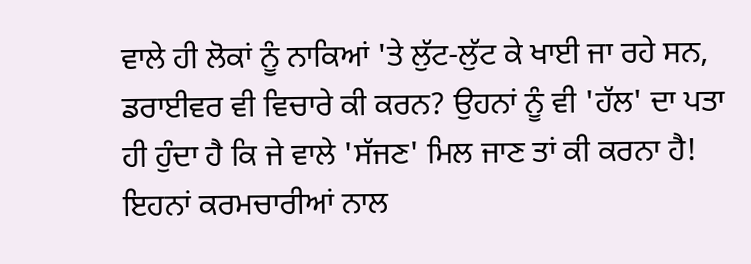ਵਾਲੇ ਹੀ ਲੋਕਾਂ ਨੂੰ ਨਾਕਿਆਂ 'ਤੇ ਲੁੱਟ-ਲੁੱਟ ਕੇ ਖਾਈ ਜਾ ਰਹੇ ਸਨ, ਡਰਾਈਵਰ ਵੀ ਵਿਚਾਰੇ ਕੀ ਕਰਨ? ਉਹਨਾਂ ਨੂੰ ਵੀ 'ਹੱਲ' ਦਾ ਪਤਾ ਹੀ ਹੁੰਦਾ ਹੈ ਕਿ ਜੇ ਵਾਲੇ 'ਸੱਜਣ' ਮਿਲ ਜਾਣ ਤਾਂ ਕੀ ਕਰਨਾ ਹੈ! ਇਹਨਾਂ ਕਰਮਚਾਰੀਆਂ ਨਾਲ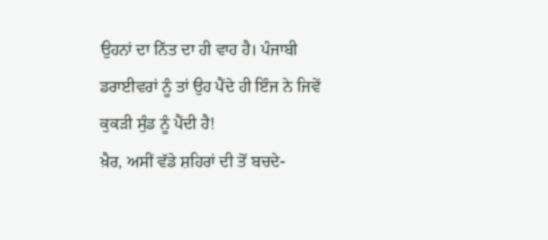ਉਹਨਾਂ ਦਾ ਨਿੱਤ ਦਾ ਹੀ ਵਾਹ ਹੈ। ਪੰਜਾਬੀ ਡਰਾਈਵਰਾਂ ਨੂੰ ਤਾਂ ਉਹ ਪੈਂਦੇ ਹੀ ਇੰਜ ਨੇ ਜਿਵੇਂ ਕੁਕੜੀ ਸੁੰਡ ਨੂੰ ਪੈਂਦੀ ਹੈ!
ਖ਼ੈਰ, ਅਸੀਂ ਵੱਡੇ ਸ਼ਹਿਰਾਂ ਦੀ ਤੋਂ ਬਚਦੇ-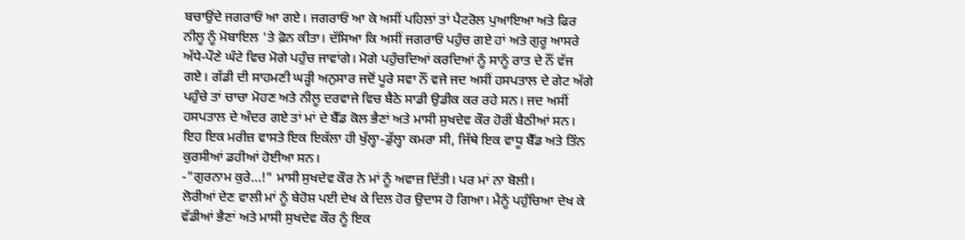ਬਚਾਉਂਦੇ ਜਗਰਾਓਂ ਆ ਗਏ। ਜਗਰਾਓਂ ਆ ਕੇ ਅਸੀਂ ਪਹਿਲਾਂ ਤਾਂ ਪੈਟਰੋਲ ਪੁਆਇਆ ਅਤੇ ਫਿਰ ਨੀਲੂ ਨੂੰ ਮੋਬਾਇਲ 'ਤੇ ਫ਼ੋਨ ਕੀਤਾ। ਦੱਸਿਆ ਕਿ ਅਸੀਂ ਜਗਰਾਓਂ ਪਹੁੰਚ ਗਏ ਹਾਂ ਅਤੇ ਗੁਰੂ ਆਸਰੇ ਅੱਧੇ-ਪੌਣੇ ਘੰਟੇ ਵਿਚ ਮੋਗੇ ਪਹੁੰਚ ਜਾਵਾਂਗੇ। ਮੋਗੇ ਪਹੁੰਚਦਿਆਂ ਕਰਦਿਆਂ ਨੂੰ ਸਾਨੂੰ ਰਾਤ ਦੇ ਨੌਂ ਵੱਜ ਗਏ। ਗੱਡੀ ਦੀ ਸਾਹਮਣੀ ਘੜ੍ਹੀ ਅਨੁਸਾਰ ਜਦੋਂ ਪੂਰੇ ਸਵਾ ਨੌਂ ਵਜੇ ਜਦ ਅਸੀਂ ਹਸਪਤਾਲ ਦੇ ਗੇਟ ਅੱਗੇ ਪਹੁੰਚੇ ਤਾਂ ਚਾਚਾ ਮੋਹਣ ਅਤੇ ਨੀਲੂ ਦਰਵਾਜੇ ਵਿਚ ਬੈਠੇ ਸਾਡੀ ਉਡੀਕ ਕਰ ਰਹੇ ਸਨ। ਜਦ ਅਸੀਂ ਹਸਪਤਾਲ ਦੇ ਅੰਦਰ ਗਏ ਤਾਂ ਮਾਂ ਦੇ ਬੈੱਡ ਕੋਲ ਭੈਣਾਂ ਅਤੇ ਮਾਸੀ ਸੁਖਦੇਵ ਕੌਰ ਹੋਰੀਂ ਬੈਠੀਆਂ ਸਨ। ਇਹ ਇਕ ਮਰੀਜ਼ ਵਾਸਤੇ ਇਕ ਇਕੱਲਾ ਹੀ ਖੁੱਲ੍ਹਾ-ਡੁੱਲ੍ਹਾ ਕਮਰਾ ਸੀ, ਜਿੱਥੇ ਇਕ ਵਾਧੂ ਬੈੱਡ ਅਤੇ ਤਿੰਨ ਕੁਰਸੀਆਂ ਡਹੀਆਂ ਹੋਈਆ ਸਨ।
-"ਗੁਰਨਾਮ ਕੁਰੇ…!" ਮਾਸੀ ਸੁਖਦੇਵ ਕੌਰ ਨੇ ਮਾਂ ਨੂੰ ਅਵਾਜ਼ ਦਿੱਤੀ। ਪਰ ਮਾਂ ਨਾ ਬੋਲੀ।
ਲੋਰੀਆਂ ਦੇਣ ਵਾਲੀ ਮਾਂ ਨੂੰ ਬੇਹੋਸ਼ ਪਈ ਦੇਖ ਕੇ ਦਿਲ ਹੋਰ ਉਦਾਸ ਹੋ ਗਿਆ। ਮੈਨੂੰ ਪਹੁੰਚਿਆ ਦੇਖ ਕੇ ਵੱਡੀਆਂ ਭੈਣਾਂ ਅਤੇ ਮਾਸੀ ਸੁਖਦੇਵ ਕੌਰ ਨੂੰ ਇਕ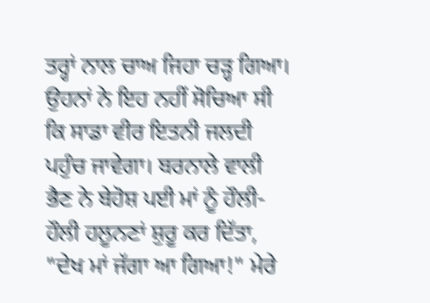ਤਰ੍ਹਾਂ ਨਾਲ ਚਾਅ ਜਿਹਾ ਚੜ੍ਹ ਗਿਆ। ਉਹਨਾਂ ਨੇ ਇਹ ਨਹੀਂ ਸੋਚਿਆ ਸੀ ਕਿ ਸਾਡਾ ਵੀਰ ਇਤਨੀ ਜਲਦੀ ਪਹੁੰਚ ਜਾਵੇਗਾ। ਬਰਨਾਲੇ ਵਾਲੀ ਭੈਣ ਨੇ ਬੇਹੋਸ਼ ਪਈ ਮਾਂ ਨੂੰ ਹੌਲੀ-ਹੌਲੀ ਹਲੂਨਣਾਂ ਸ਼ੁਰੂ ਕਰ ਦਿੱਤਾ, "ਦੇਖ ਮਾਂ ਜੱਗਾ ਆ ਗਿਆ!" ਮੇਰੇ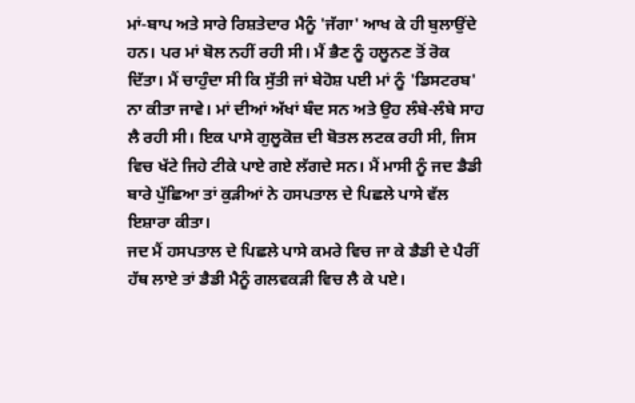ਮਾਂ-ਬਾਪ ਅਤੇ ਸਾਰੇ ਰਿਸ਼ਤੇਦਾਰ ਮੈਨੂੰ 'ਜੱਗਾ' ਆਖ ਕੇ ਹੀ ਬੁਲਾਉਂਦੇ ਹਨ। ਪਰ ਮਾਂ ਬੋਲ ਨਹੀਂ ਰਹੀ ਸੀ। ਮੈਂ ਭੈਣ ਨੂੰ ਹਲੂਨਣ ਤੋਂ ਰੋਕ ਦਿੱਤਾ। ਮੈਂ ਚਾਹੁੰਦਾ ਸੀ ਕਿ ਸੁੱਤੀ ਜਾਂ ਬੇਹੋਸ਼ ਪਈ ਮਾਂ ਨੂੰ 'ਡਿਸਟਰਬ' ਨਾ ਕੀਤਾ ਜਾਵੇ। ਮਾਂ ਦੀਆਂ ਅੱਖਾਂ ਬੰਦ ਸਨ ਅਤੇ ਉਹ ਲੰਬੇ-ਲੰਬੇ ਸਾਹ ਲੈ ਰਹੀ ਸੀ। ਇਕ ਪਾਸੇ ਗੁਲੂਕੋਜ਼ ਦੀ ਬੋਤਲ ਲਟਕ ਰਹੀ ਸੀ, ਜਿਸ ਵਿਚ ਖੱਟੇ ਜਿਹੇ ਟੀਕੇ ਪਾਏ ਗਏ ਲੱਗਦੇ ਸਨ। ਮੈਂ ਮਾਸੀ ਨੂੰ ਜਦ ਡੈਡੀ ਬਾਰੇ ਪੁੱਛਿਆ ਤਾਂ ਕੁੜੀਆਂ ਨੇ ਹਸਪਤਾਲ ਦੇ ਪਿਛਲੇ ਪਾਸੇ ਵੱਲ ਇਸ਼ਾਰਾ ਕੀਤਾ।
ਜਦ ਮੈਂ ਹਸਪਤਾਲ ਦੇ ਪਿਛਲੇ ਪਾਸੇ ਕਮਰੇ ਵਿਚ ਜਾ ਕੇ ਡੈਡੀ ਦੇ ਪੈਰੀਂ ਹੱਥ ਲਾਏ ਤਾਂ ਡੈਡੀ ਮੈਨੂੰ ਗਲਵਕੜੀ ਵਿਚ ਲੈ ਕੇ ਪਏ।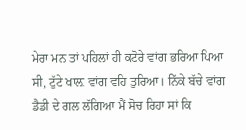ਮੇਰਾ ਮਨ ਤਾਂ ਪਹਿਲਾਂ ਹੀ ਕਟੋਰੇ ਵਾਂਗ ਭਰਿਆ ਪਿਆ ਸੀ, ਟੁੱਟੇ ਖਾਲ਼ ਵਾਂਗ ਵਹਿ ਤੁਰਿਆ। ਨਿੱਕੇ ਬੱਚੇ ਵਾਂਗ ਡੈਡੀ ਦੇ ਗਲ ਲੱਗਿਆ ਮੈਂ ਸੋਚ ਰਿਹਾ ਸਾਂ ਕਿ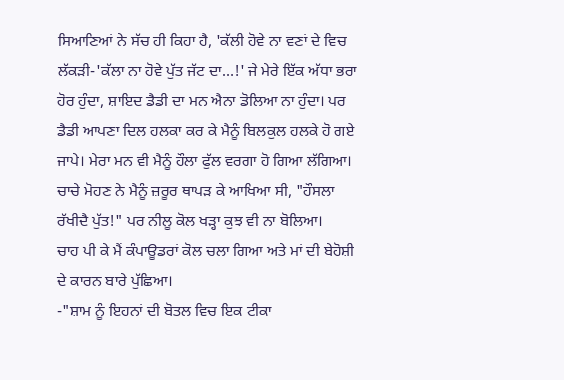ਸਿਆਣਿਆਂ ਨੇ ਸੱਚ ਹੀ ਕਿਹਾ ਹੈ, 'ਕੱਲੀ ਹੋਵੇ ਨਾ ਵਣਾਂ ਦੇ ਵਿਚ ਲੱਕੜੀ-'ਕੱਲਾ ਨਾ ਹੋਵੇ ਪੁੱਤ ਜੱਟ ਦਾ…!' ਜੇ ਮੇਰੇ ਇੱਕ ਅੱਧਾ ਭਰਾ ਹੋਰ ਹੁੰਦਾ, ਸ਼ਾਇਦ ਡੈਡੀ ਦਾ ਮਨ ਐਨਾ ਡੋਲਿਆ ਨਾ ਹੁੰਦਾ। ਪਰ ਡੈਡੀ ਆਪਣਾ ਦਿਲ ਹਲਕਾ ਕਰ ਕੇ ਮੈਨੂੰ ਬਿਲਕੁਲ ਹਲਕੇ ਹੋ ਗਏ ਜਾਪੇ। ਮੇਰਾ ਮਨ ਵੀ ਮੈਨੂੰ ਹੌਲਾ ਫੁੱਲ ਵਰਗਾ ਹੋ ਗਿਆ ਲੱਗਿਆ। ਚਾਚੇ ਮੋਹਣ ਨੇ ਮੈਨੂੰ ਜ਼ਰੂਰ ਥਾਪੜ ਕੇ ਆਖਿਆ ਸੀ, "ਹੌਸਲਾ ਰੱਖੀਦੈ ਪੁੱਤ!" ਪਰ ਨੀਲੂ ਕੋਲ ਖੜ੍ਹਾ ਕੁਝ ਵੀ ਨਾ ਬੋਲਿਆ।
ਚਾਹ ਪੀ ਕੇ ਮੈਂ ਕੰਪਾਊਡਰਾਂ ਕੋਲ ਚਲਾ ਗਿਆ ਅਤੇ ਮਾਂ ਦੀ ਬੇਹੋਸ਼ੀ ਦੇ ਕਾਰਨ ਬਾਰੇ ਪੁੱਛਿਆ।
-"ਸ਼ਾਮ ਨੂੰ ਇਹਨਾਂ ਦੀ ਬੋਤਲ ਵਿਚ ਇਕ ਟੀਕਾ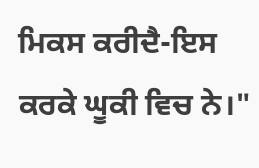ਮਿਕਸ ਕਰੀਦੈ-ਇਸ ਕਰਕੇ ਘੂਕੀ ਵਿਚ ਨੇ।"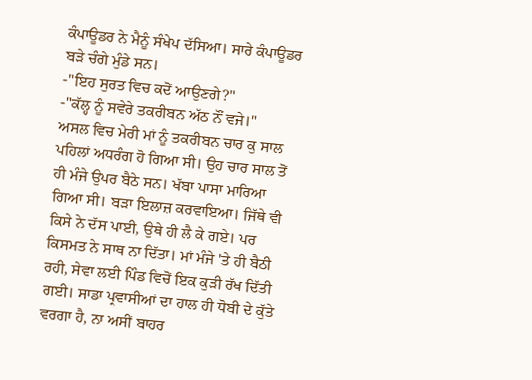ਕੰਪਾਊਡਰ ਨੇ ਮੈਨੂੰ ਸੰਖੇਪ ਦੱਸਿਆ। ਸਾਰੇ ਕੰਪਾਊਡਰ ਬੜੇ ਚੰਗੇ ਮੁੰਡੇ ਸਨ।
-"ਇਹ ਸੁਰਤ ਵਿਚ ਕਦੋਂ ਆਉਣਗੇ?"
-"ਕੱਲ੍ਹ ਨੂੰ ਸਵੇਰੇ ਤਕਰੀਬਨ ਅੱਠ ਨੌਂ ਵਜੇ।"
ਅਸਲ ਵਿਚ ਮੇਰੀ ਮਾਂ ਨੂੰ ਤਕਰੀਬਨ ਚਾਰ ਕੁ ਸਾਲ ਪਹਿਲਾਂ ਅਧਰੰਗ ਹੋ ਗਿਆ ਸੀ। ਉਹ ਚਾਰ ਸਾਲ ਤੋਂ ਹੀ ਮੰਜੇ ਉਪਰ ਬੈਠੇ ਸਨ। ਖੱਬਾ ਪਾਸਾ ਮਾਰਿਆ ਗਿਆ ਸੀ। ਬੜਾ ਇਲਾਜ਼ ਕਰਵਾਇਆ। ਜਿੱਥੇ ਵੀ ਕਿਸੇ ਨੇ ਦੱਸ ਪਾਈ, ਉਥੇ ਹੀ ਲੈ ਕੇ ਗਏ। ਪਰ ਕਿਸਮਤ ਨੇ ਸਾਥ ਨਾ ਦਿੱਤਾ। ਮਾਂ ਮੰਜੇ 'ਤੇ ਹੀ ਬੈਠੀ ਰਹੀ, ਸੇਵਾ ਲਈ ਪਿੰਡ ਵਿਚੋਂ ਇਕ ਕੁੜੀ ਰੱਖ ਦਿੱਤੀ ਗਈ। ਸਾਡਾ ਪ੍ਰਵਾਸੀਆਂ ਦਾ ਹਾਲ ਹੀ ਧੋਬੀ ਦੇ ਕੁੱਤੇ ਵਰਗਾ ਹੈ, ਨਾ ਅਸੀਂ ਬਾਹਰ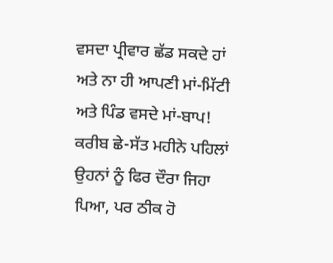ਵਸਦਾ ਪ੍ਰੀਵਾਰ ਛੱਡ ਸਕਦੇ ਹਾਂ ਅਤੇ ਨਾ ਹੀ ਆਪਣੀ ਮਾਂ-ਮਿੱਟੀ ਅਤੇ ਪਿੰਡ ਵਸਦੇ ਮਾਂ-ਬਾਪ! ਕਰੀਬ ਛੇ-ਸੱਤ ਮਹੀਨੇ ਪਹਿਲਾਂ ਉਹਨਾਂ ਨੂੰ ਫਿਰ ਦੌਰਾ ਜਿਹਾ ਪਿਆ, ਪਰ ਠੀਕ ਹੋ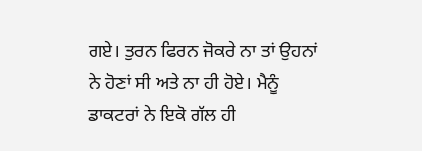ਗਏ। ਤੁਰਨ ਫਿਰਨ ਜੋਕਰੇ ਨਾ ਤਾਂ ਉਹਨਾਂ ਨੇ ਹੋਣਾਂ ਸੀ ਅਤੇ ਨਾ ਹੀ ਹੋਏ। ਮੈਨੂੰ ਡਾਕਟਰਾਂ ਨੇ ਇਕੋ ਗੱਲ ਹੀ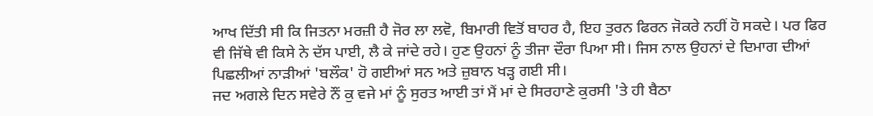ਆਖ ਦਿੱਤੀ ਸੀ ਕਿ ਜਿਤਨਾ ਮਰਜ਼ੀ ਹੈ ਜੋਰ ਲਾ ਲਵੋ, ਬਿਮਾਰੀ ਵਿਤੋਂ ਬਾਹਰ ਹੈ, ਇਹ ਤੁਰਨ ਫਿਰਨ ਜੋਕਰੇ ਨਹੀਂ ਹੋ ਸਕਦੇ। ਪਰ ਫਿਰ ਵੀ ਜਿੱਥੇ ਵੀ ਕਿਸੇ ਨੇ ਦੱਸ ਪਾਈ, ਲੈ ਕੇ ਜਾਂਦੇ ਰਹੇ। ਹੁਣ ਉਹਨਾਂ ਨੂੰ ਤੀਜਾ ਦੌਰਾ ਪਿਆ ਸੀ। ਜਿਸ ਨਾਲ ਉਹਨਾਂ ਦੇ ਦਿਮਾਗ ਦੀਆਂ ਪਿਛਲੀਆਂ ਨਾੜੀਆਂ 'ਬਲੌਕ' ਹੋ ਗਈਆਂ ਸਨ ਅਤੇ ਜ਼ੁਬਾਨ ਖੜ੍ਹ ਗਈ ਸੀ।
ਜਦ ਅਗਲੇ ਦਿਨ ਸਵੇਰੇ ਨੌਂ ਕੁ ਵਜੇ ਮਾਂ ਨੂੰ ਸੁਰਤ ਆਈ ਤਾਂ ਮੈਂ ਮਾਂ ਦੇ ਸਿਰਹਾਣੇ ਕੁਰਸੀ 'ਤੇ ਹੀ ਬੈਠਾ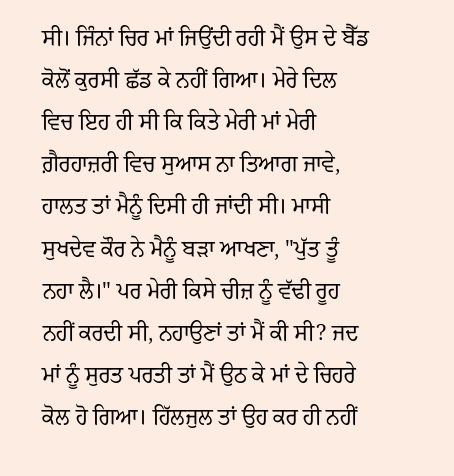ਸੀ। ਜਿੰਨਾਂ ਚਿਰ ਮਾਂ ਜਿਉਂਦੀ ਰਹੀ ਮੈਂ ਉਸ ਦੇ ਬੈੱਡ ਕੋਲੋਂ ਕੁਰਸੀ ਛੱਡ ਕੇ ਨਹੀਂ ਗਿਆ। ਮੇਰੇ ਦਿਲ ਵਿਚ ਇਹ ਹੀ ਸੀ ਕਿ ਕਿਤੇ ਮੇਰੀ ਮਾਂ ਮੇਰੀ ਗ਼ੈਰਹਾਜ਼ਰੀ ਵਿਚ ਸੁਆਸ ਨਾ ਤਿਆਗ ਜਾਵੇ, ਹਾਲਤ ਤਾਂ ਮੈਨੂੰ ਦਿਸੀ ਹੀ ਜਾਂਦੀ ਸੀ। ਮਾਸੀ ਸੁਖਦੇਵ ਕੌਰ ਨੇ ਮੈਨੂੰ ਬੜਾ ਆਖਣਾ, "ਪੁੱਤ ਤੂੰ ਨਹਾ ਲੈ।" ਪਰ ਮੇਰੀ ਕਿਸੇ ਚੀਜ਼ ਨੂੰ ਵੱਢੀ ਰੂਹ ਨਹੀਂ ਕਰਦੀ ਸੀ, ਨਹਾਉਣਾਂ ਤਾਂ ਮੈਂ ਕੀ ਸੀ? ਜਦ ਮਾਂ ਨੂੰ ਸੁਰਤ ਪਰਤੀ ਤਾਂ ਮੈਂ ਉਠ ਕੇ ਮਾਂ ਦੇ ਚਿਹਰੇ ਕੋਲ ਹੋ ਗਿਆ। ਹਿੱਲਜੁਲ ਤਾਂ ਉਹ ਕਰ ਹੀ ਨਹੀਂ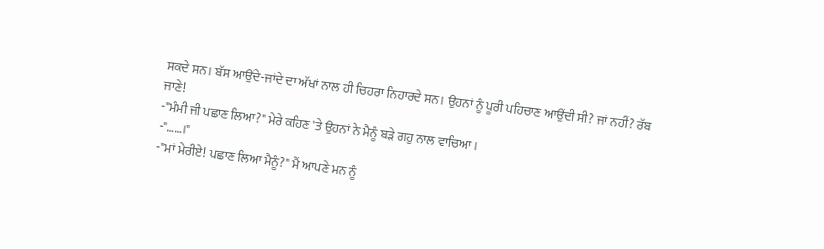ਸਕਦੇ ਸਨ। ਬੱਸ ਆਉਂਦੇ-ਜਾਂਦੇ ਦਾ ਅੱਖਾਂ ਨਾਲ ਹੀ ਚਿਹਰਾ ਨਿਹਾਰਦੇ ਸਨ। ਉਹਨਾਂ ਨੂੰ ਪੂਰੀ ਪਹਿਚਾਣ ਆਉਂਦੀ ਸੀ? ਜਾਂ ਨਹੀਂ? ਰੱਬ ਜਾਣੇ!
-"ਮੰਮੀ ਜੀ ਪਛਾਣ ਲਿਆ?" ਮੇਰੇ ਕਹਿਣ 'ਤੇ ਉਹਨਾਂ ਨੇ ਮੈਨੂੰ ਬੜੇ ਗਹੁ ਨਾਲ ਵਾਚਿਆ।
-"……।"
-"ਮਾਂ ਮੇਰੀਏ! ਪਛਾਣ ਲਿਆ ਮੈਨੂੰ?" ਮੈਂ ਆਪਣੇ ਮਨ ਨੂੰ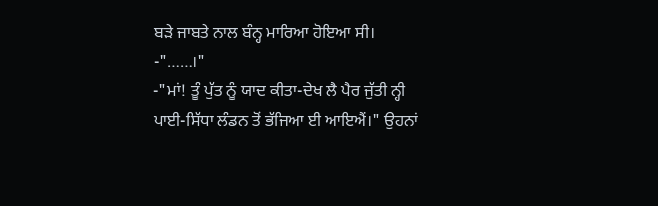ਬੜੇ ਜਾਬਤੇ ਨਾਲ ਬੰਨ੍ਹ ਮਾਰਿਆ ਹੋਇਆ ਸੀ।
-"……।"
-"ਮਾਂ! ਤੂੰ ਪੁੱਤ ਨੂੰ ਯਾਦ ਕੀਤਾ-ਦੇਖ ਲੈ ਪੈਰ ਜੁੱਤੀ ਨ੍ਹੀ ਪਾਈ-ਸਿੱਧਾ ਲੰਡਨ ਤੋਂ ਭੱਜਿਆ ਈ ਆਇਐਂ।" ਉਹਨਾਂ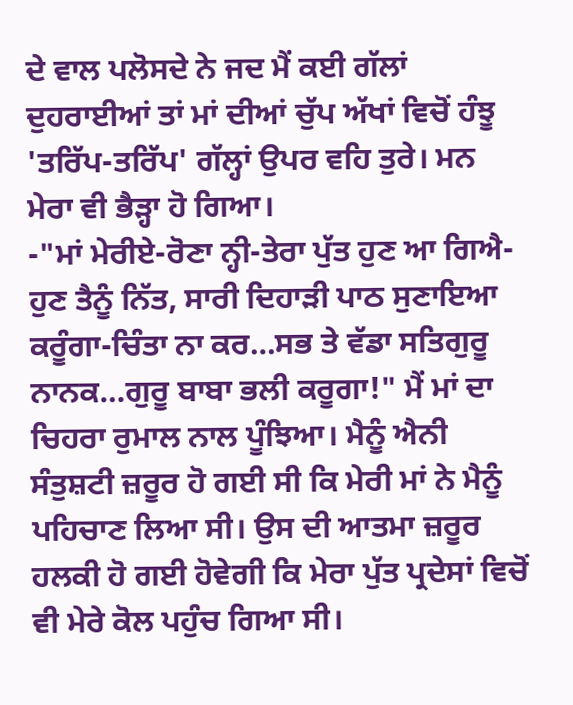ਦੇ ਵਾਲ ਪਲੋਸਦੇ ਨੇ ਜਦ ਮੈਂ ਕਈ ਗੱਲਾਂ ਦੁਹਰਾਈਆਂ ਤਾਂ ਮਾਂ ਦੀਆਂ ਚੁੱਪ ਅੱਖਾਂ ਵਿਚੋਂ ਹੰਝੂ 'ਤਰਿੱਪ-ਤਰਿੱਪ' ਗੱਲ੍ਹਾਂ ਉਪਰ ਵਹਿ ਤੁਰੇ। ਮਨ ਮੇਰਾ ਵੀ ਭੈੜ੍ਹਾ ਹੋ ਗਿਆ।
-"ਮਾਂ ਮੇਰੀਏ-ਰੋਣਾ ਨ੍ਹੀ-ਤੇਰਾ ਪੁੱਤ ਹੁਣ ਆ ਗਿਐ-ਹੁਣ ਤੈਨੂੰ ਨਿੱਤ, ਸਾਰੀ ਦਿਹਾੜੀ ਪਾਠ ਸੁਣਾਇਆ ਕਰੂੰਗਾ-ਚਿੰਤਾ ਨਾ ਕਰ…ਸਭ ਤੇ ਵੱਡਾ ਸਤਿਗੁਰੂ ਨਾਨਕ…ਗੁਰੂ ਬਾਬਾ ਭਲੀ ਕਰੂਗਾ!" ਮੈਂ ਮਾਂ ਦਾ ਚਿਹਰਾ ਰੁਮਾਲ ਨਾਲ ਪੂੰਝਿਆ। ਮੈਨੂੰ ਐਨੀ ਸੰਤੁਸ਼ਟੀ ਜ਼ਰੂਰ ਹੋ ਗਈ ਸੀ ਕਿ ਮੇਰੀ ਮਾਂ ਨੇ ਮੈਨੂੰ ਪਹਿਚਾਣ ਲਿਆ ਸੀ। ਉਸ ਦੀ ਆਤਮਾ ਜ਼ਰੂਰ ਹਲਕੀ ਹੋ ਗਈ ਹੋਵੇਗੀ ਕਿ ਮੇਰਾ ਪੁੱਤ ਪ੍ਰਦੇਸਾਂ ਵਿਚੋਂ ਵੀ ਮੇਰੇ ਕੋਲ ਪਹੁੰਚ ਗਿਆ ਸੀ।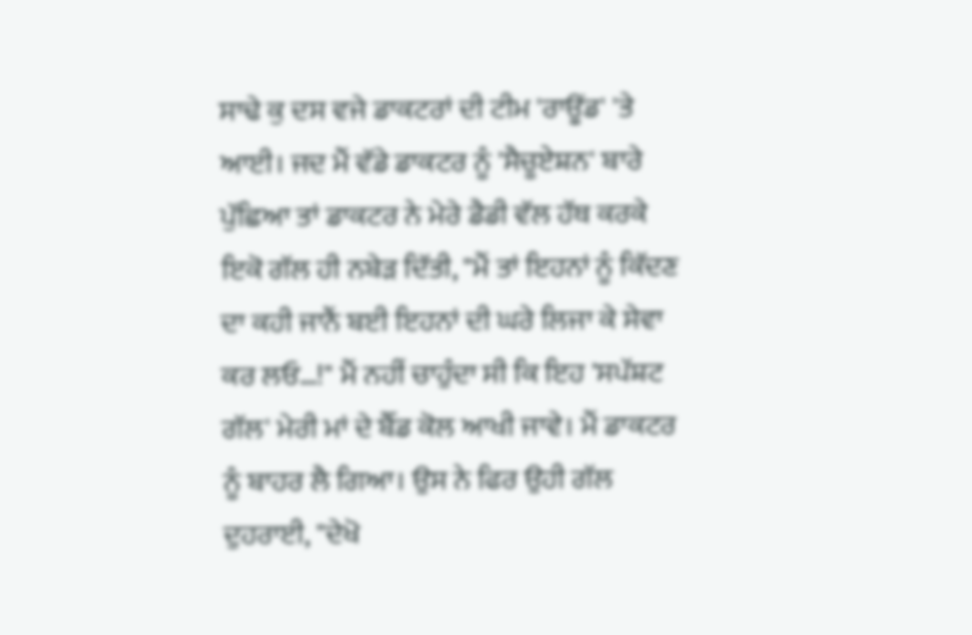ਸਾਢੇ ਕੁ ਦਸ ਵਜੇ ਡਾਕਟਰਾਂ ਦੀ ਟੀਮ 'ਰਾਊਂਡ' 'ਤੇ ਆਈ। ਜਦ ਮੈਂ ਵੱਡੇ ਡਾਕਟਰ ਨੂੰ 'ਸੈਚੂਏਸ਼ਨ' ਬਾਰੇ ਪੁੱਛਿਆ ਤਾਂ ਡਾਕਟਰ ਨੇ ਮੇਰੇ ਡੈਡੀ ਵੱਲ ਹੱਥ ਕਰਕੇ ਇਕੋ ਗੱਲ ਹੀ ਨਬੇੜ ਦਿੱਤੀ, "ਮੈਂ ਤਾਂ ਇਹਨਾਂ ਨੂੰ ਕਿੱਦਣ ਦਾ ਕਹੀ ਜਾਨੈਂ ਬਈ ਇਹਨਾਂ ਦੀ ਘਰੇ ਲਿਜਾ ਕੇ ਸੇਵਾ ਕਰ ਲਓ…!" ਮੈਂ ਨਹੀਂ ਚਾਹੁੰਦਾ ਸੀ ਕਿ ਇਹ 'ਸਪੱਸ਼ਟ ਗੱਲ' ਮੇਰੀ ਮਾਂ ਦੇ ਬੈੱਡ ਕੋਲ ਆਖੀ ਜਾਵੇ। ਮੈਂ ਡਾਕਟਰ ਨੂੰ ਬਾਹਰ ਲੈ ਗਿਆ। ਉਸ ਨੇ ਫਿਰ ਉਹੀ ਗੱਲ ਦੁਹਰਾਈ, "ਦੇਖੋ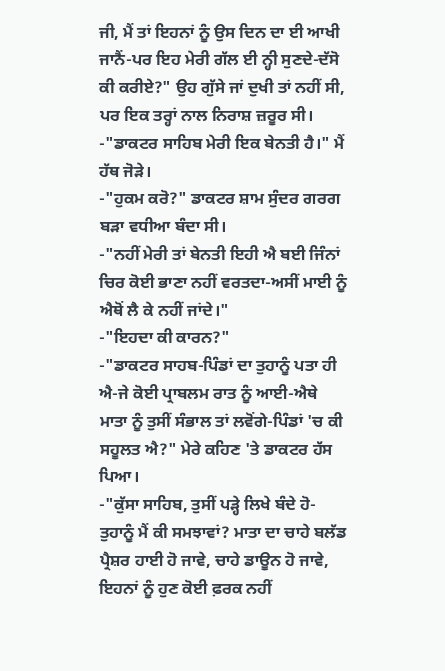ਜੀ, ਮੈਂ ਤਾਂ ਇਹਨਾਂ ਨੂੰ ਉਸ ਦਿਨ ਦਾ ਈ ਆਖੀ ਜਾਨੈਂ-ਪਰ ਇਹ ਮੇਰੀ ਗੱਲ ਈ ਨ੍ਹੀ ਸੁਣਦੇ-ਦੱਸੋ ਕੀ ਕਰੀਏ?" ਉਹ ਗੁੱਸੇ ਜਾਂ ਦੁਖੀ ਤਾਂ ਨਹੀਂ ਸੀ, ਪਰ ਇਕ ਤਰ੍ਹਾਂ ਨਾਲ ਨਿਰਾਸ਼ ਜ਼ਰੂਰ ਸੀ।
-"ਡਾਕਟਰ ਸਾਹਿਬ ਮੇਰੀ ਇਕ ਬੇਨਤੀ ਹੈ।" ਮੈਂ ਹੱਥ ਜੋੜੇ।
-"ਹੁਕਮ ਕਰੋ?" ਡਾਕਟਰ ਸ਼ਾਮ ਸੁੰਦਰ ਗਰਗ ਬੜਾ ਵਧੀਆ ਬੰਦਾ ਸੀ।
-"ਨਹੀਂ ਮੇਰੀ ਤਾਂ ਬੇਨਤੀ ਇਹੀ ਐ ਬਈ ਜਿੰਨਾਂ ਚਿਰ ਕੋਈ ਭਾਣਾ ਨਹੀਂ ਵਰਤਦਾ-ਅਸੀਂ ਮਾਈ ਨੂੰ ਐਥੋਂ ਲੈ ਕੇ ਨਹੀਂ ਜਾਂਦੇ।"
-"ਇਹਦਾ ਕੀ ਕਾਰਨ?"
-"ਡਾਕਟਰ ਸਾਹਬ-ਪਿੰਡਾਂ ਦਾ ਤੁਹਾਨੂੰ ਪਤਾ ਹੀ ਐ-ਜੇ ਕੋਈ ਪ੍ਰਾਬਲਮ ਰਾਤ ਨੂੰ ਆਈ-ਐਥੇ ਮਾਤਾ ਨੂੰ ਤੁਸੀਂ ਸੰਭਾਲ ਤਾਂ ਲਵੋਂਗੇ-ਪਿੰਡਾਂ 'ਚ ਕੀ ਸਹੂਲਤ ਐ?" ਮੇਰੇ ਕਹਿਣ 'ਤੇ ਡਾਕਟਰ ਹੱਸ ਪਿਆ।
-"ਕੁੱਸਾ ਸਾਹਿਬ, ਤੁਸੀਂ ਪੜ੍ਹੇ ਲਿਖੇ ਬੰਦੇ ਹੋ-ਤੁਹਾਨੂੰ ਮੈਂ ਕੀ ਸਮਝਾਵਾਂ? ਮਾਤਾ ਦਾ ਚਾਹੇ ਬਲੱਡ ਪ੍ਰੈਸ਼ਰ ਹਾਈ ਹੋ ਜਾਵੇ, ਚਾਹੇ ਡਾਊਨ ਹੋ ਜਾਵੇ, ਇਹਨਾਂ ਨੂੰ ਹੁਣ ਕੋਈ ਫ਼ਰਕ ਨਹੀਂ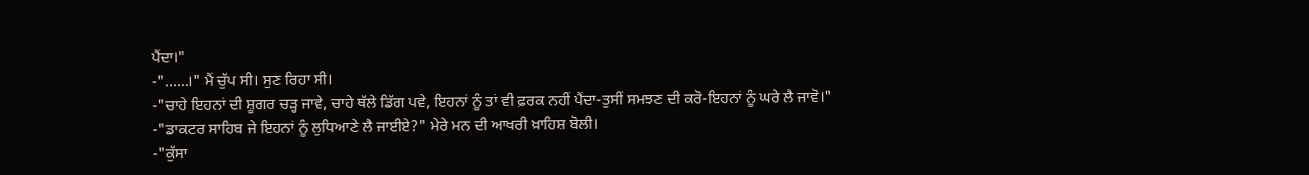ਪੈਂਦਾ।"
-"……।" ਮੈਂ ਚੁੱਪ ਸੀ। ਸੁਣ ਰਿਹਾ ਸੀ।
-"ਚਾਹੇ ਇਹਨਾਂ ਦੀ ਸ਼ੂਗਰ ਚੜ੍ਹ ਜਾਵੇ, ਚਾਹੇ ਥੱਲੇ ਡਿੱਗ ਪਵੇ, ਇਹਨਾਂ ਨੂੰ ਤਾਂ ਵੀ ਫ਼ਰਕ ਨਹੀਂ ਪੈਂਦਾ-ਤੁਸੀਂ ਸਮਝਣ ਦੀ ਕਰੋ-ਇਹਨਾਂ ਨੂੰ ਘਰੇ ਲੈ ਜਾਵੋ।"
-"ਡਾਕਟਰ ਸਾਹਿਬ ਜੇ ਇਹਨਾਂ ਨੂੰ ਲੁਧਿਆਣੇ ਲੈ ਜਾਈਏ?" ਮੇਰੇ ਮਨ ਦੀ ਆਖਰੀ ਖ਼ਾਹਿਸ਼ ਬੋਲੀ।
-"ਕੁੱਸਾ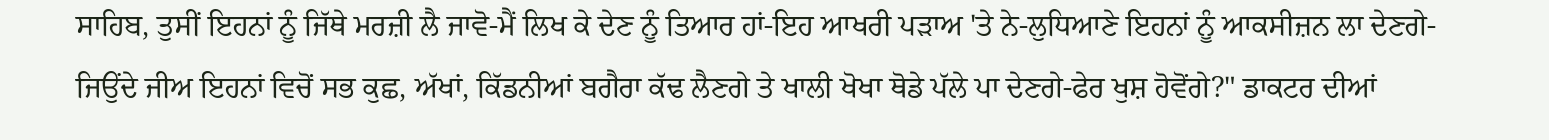ਸਾਹਿਬ, ਤੁਸੀਂ ਇਹਨਾਂ ਨੂੰ ਜਿੱਥੇ ਮਰਜ਼ੀ ਲੈ ਜਾਵੋ-ਮੈਂ ਲਿਖ ਕੇ ਦੇਣ ਨੂੰ ਤਿਆਰ ਹਾਂ-ਇਹ ਆਖਰੀ ਪੜਾਅ 'ਤੇ ਨੇ-ਲੁਧਿਆਣੇ ਇਹਨਾਂ ਨੂੰ ਆਕਸੀਜ਼ਨ ਲਾ ਦੇਣਗੇ-ਜਿਉਂਦੇ ਜੀਅ ਇਹਨਾਂ ਵਿਚੋਂ ਸਭ ਕੁਛ, ਅੱਖਾਂ, ਕਿੱਡਨੀਆਂ ਬਗੈਰਾ ਕੱਢ ਲੈਣਗੇ ਤੇ ਖਾਲੀ ਖੋਖਾ ਥੋਡੇ ਪੱਲੇ ਪਾ ਦੇਣਗੇ-ਫੇਰ ਖੁਸ਼ ਹੋਵੋਂਗੇ?" ਡਾਕਟਰ ਦੀਆਂ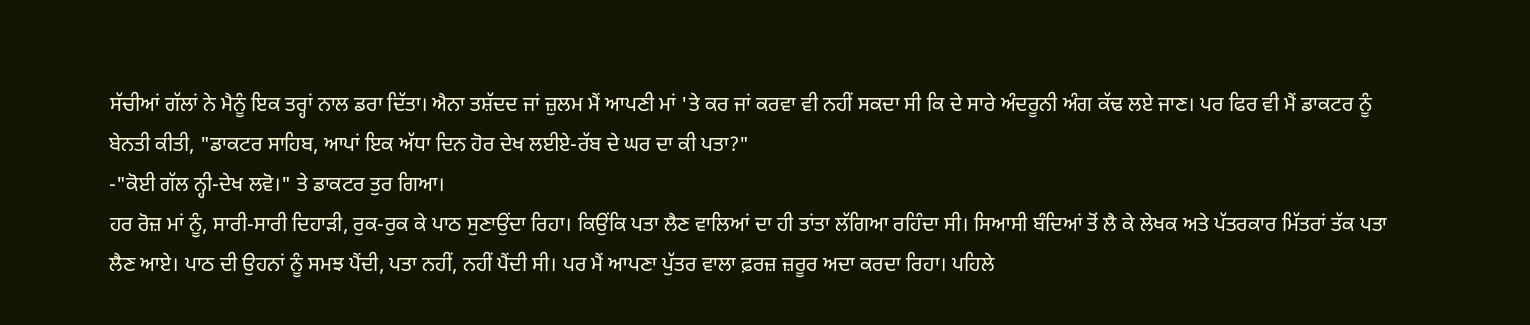ਸੱਚੀਆਂ ਗੱਲਾਂ ਨੇ ਮੈਨੂੰ ਇਕ ਤਰ੍ਹਾਂ ਨਾਲ ਡਰਾ ਦਿੱਤਾ। ਐਨਾ ਤਸ਼ੱਦਦ ਜਾਂ ਜ਼ੁਲਮ ਮੈਂ ਆਪਣੀ ਮਾਂ 'ਤੇ ਕਰ ਜਾਂ ਕਰਵਾ ਵੀ ਨਹੀਂ ਸਕਦਾ ਸੀ ਕਿ ਦੇ ਸਾਰੇ ਅੰਦਰੂਨੀ ਅੰਗ ਕੱਢ ਲਏ ਜਾਣ। ਪਰ ਫਿਰ ਵੀ ਮੈਂ ਡਾਕਟਰ ਨੂੰ ਬੇਨਤੀ ਕੀਤੀ, "ਡਾਕਟਰ ਸਾਹਿਬ, ਆਪਾਂ ਇਕ ਅੱਧਾ ਦਿਨ ਹੋਰ ਦੇਖ ਲਈਏ-ਰੱਬ ਦੇ ਘਰ ਦਾ ਕੀ ਪਤਾ?"
-"ਕੋਈ ਗੱਲ ਨ੍ਹੀ-ਦੇਖ ਲਵੋ।" ਤੇ ਡਾਕਟਰ ਤੁਰ ਗਿਆ।
ਹਰ ਰੋਜ਼ ਮਾਂ ਨੂੰ, ਸਾਰੀ-ਸਾਰੀ ਦਿਹਾੜੀ, ਰੁਕ-ਰੁਕ ਕੇ ਪਾਠ ਸੁਣਾਉਂਦਾ ਰਿਹਾ। ਕਿਉਂਕਿ ਪਤਾ ਲੈਣ ਵਾਲਿਆਂ ਦਾ ਹੀ ਤਾਂਤਾ ਲੱਗਿਆ ਰਹਿੰਦਾ ਸੀ। ਸਿਆਸੀ ਬੰਦਿਆਂ ਤੋਂ ਲੈ ਕੇ ਲੇਖਕ ਅਤੇ ਪੱਤਰਕਾਰ ਮਿੱਤਰਾਂ ਤੱਕ ਪਤਾ ਲੈਣ ਆਏ। ਪਾਠ ਦੀ ਉਹਨਾਂ ਨੂੰ ਸਮਝ ਪੈਂਦੀ, ਪਤਾ ਨਹੀਂ, ਨਹੀਂ ਪੈਂਦੀ ਸੀ। ਪਰ ਮੈਂ ਆਪਣਾ ਪੁੱਤਰ ਵਾਲਾ ਫ਼ਰਜ਼ ਜ਼ਰੂਰ ਅਦਾ ਕਰਦਾ ਰਿਹਾ। ਪਹਿਲੇ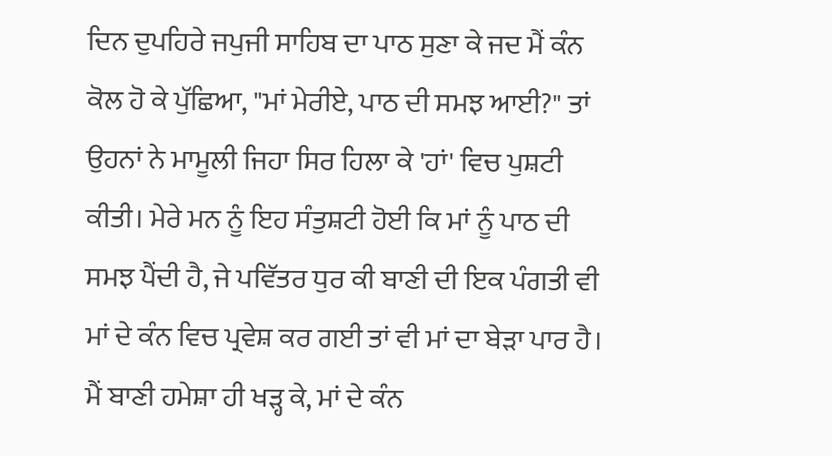ਦਿਨ ਦੁਪਹਿਰੇ ਜਪੁਜੀ ਸਾਹਿਬ ਦਾ ਪਾਠ ਸੁਣਾ ਕੇ ਜਦ ਮੈਂ ਕੰਨ ਕੋਲ ਹੋ ਕੇ ਪੁੱਛਿਆ, "ਮਾਂ ਮੇਰੀਏ, ਪਾਠ ਦੀ ਸਮਝ ਆਈ?" ਤਾਂ ਉਹਨਾਂ ਨੇ ਮਾਮੂਲੀ ਜਿਹਾ ਸਿਰ ਹਿਲਾ ਕੇ 'ਹਾਂ' ਵਿਚ ਪੁਸ਼ਟੀ ਕੀਤੀ। ਮੇਰੇ ਮਨ ਨੂੰ ਇਹ ਸੰਤੁਸ਼ਟੀ ਹੋਈ ਕਿ ਮਾਂ ਨੂੰ ਪਾਠ ਦੀ ਸਮਝ ਪੈਂਦੀ ਹੈ, ਜੇ ਪਵਿੱਤਰ ਧੁਰ ਕੀ ਬਾਣੀ ਦੀ ਇਕ ਪੰਗਤੀ ਵੀ ਮਾਂ ਦੇ ਕੰਨ ਵਿਚ ਪ੍ਰਵੇਸ਼ ਕਰ ਗਈ ਤਾਂ ਵੀ ਮਾਂ ਦਾ ਬੇੜਾ ਪਾਰ ਹੈ। ਮੈਂ ਬਾਣੀ ਹਮੇਸ਼ਾ ਹੀ ਖੜ੍ਹ ਕੇ, ਮਾਂ ਦੇ ਕੰਨ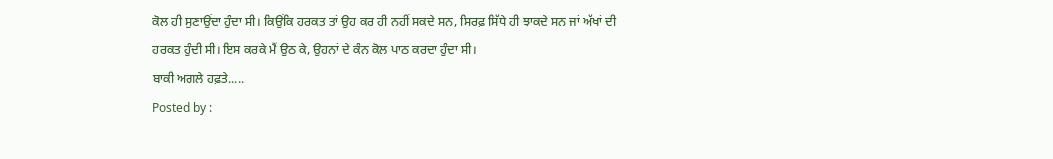ਕੋਲ ਹੀ ਸੁਣਾਉਂਦਾ ਹੁੰਦਾ ਸੀ। ਕਿਉਂਕਿ ਹਰਕਤ ਤਾਂ ਉਹ ਕਰ ਹੀ ਨਹੀਂ ਸਕਦੇ ਸਨ, ਸਿਰਫ਼ ਸਿੱਧੇ ਹੀ ਝਾਕਦੇ ਸਨ ਜਾਂ ਅੱਖਾਂ ਦੀ ਹਰਕਤ ਹੁੰਦੀ ਸੀ। ਇਸ ਕਰਕੇ ਮੈਂ ਉਠ ਕੇ, ਉਹਨਾਂ ਦੇ ਕੰਨ ਕੋਲ ਪਾਠ ਕਰਦਾ ਹੁੰਦਾ ਸੀ।
ਬਾਕੀ ਅਗਲੇ ਹਫ਼ਤੇ.....
Posted by :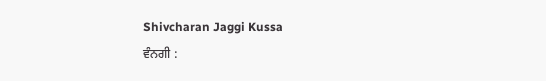Shivcharan Jaggi Kussa
ਵੰਨਗੀ :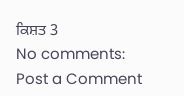ਕਿਸ਼ਤ 3
No comments:
Post a Comment